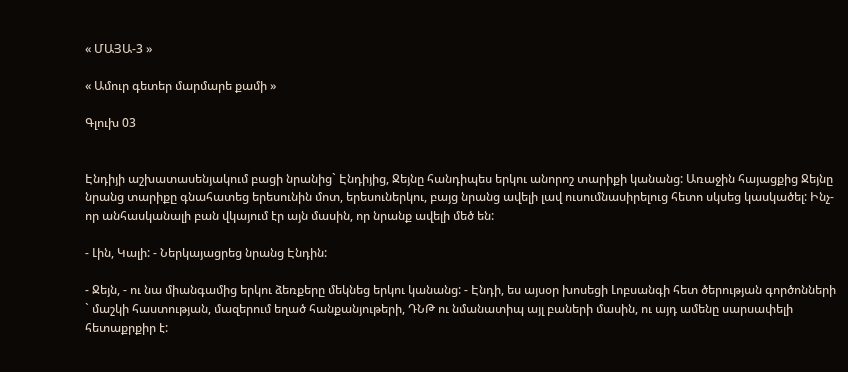« ՄԱՅԱ-3 »

« Ամուր գետեր մարմարե քամի »

Գլուխ 03


Էնդիյի աշխատասենյակում բացի նրանից` Էնդիյից, Ջեյնը հանդիպես երկու անորոշ տարիքի կանանց: Առաջին հայացքից Ջեյնը նրանց տարիքը գնահատեց երեսունին մոտ, երեսուներկու, բայց նրանց ավելի լավ ուսումնասիրելուց հետո սկսեց կասկածել: Ինչ-որ անհասկանալի բան վկայում էր այն մասին, որ նրանք ավելի մեծ են:

- Լին, Կալի: - Ներկայացրեց նրանց Էնդին:

- Ջեյն, - ու նա միանգամից երկու ձեռքերը մեկնեց երկու կանանց: - Էնդի, ես այսօր խոսեցի Լոբսանգի հետ ծերության գործոնների ` մաշկի հաստության, մազերում եղած հանքանյութերի, ԴՆԹ ու նմանատիպ այլ բաների մասին, ու այդ ամենը սարսափելի հետաքրքիր է: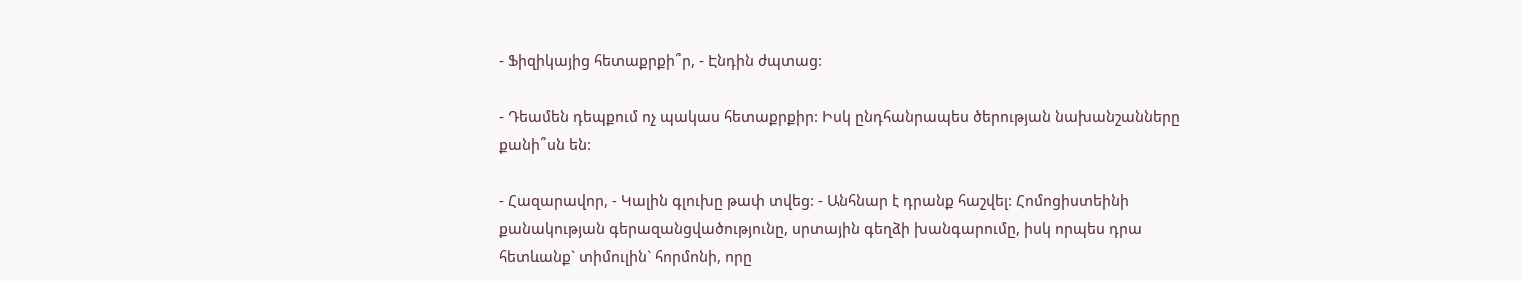- Ֆիզիկայից հետաքրքի՞ր, - Էնդին ժպտաց:

- Դեամեն դեպքում ոչ պակաս հետաքրքիր: Իսկ ընդհանրապես ծերության նախանշանները քանի՞սն են:

- Հազարավոր, - Կալին գլուխը թափ տվեց: - Անհնար է դրանք հաշվել: Հոմոցիստեինի քանակության գերազանցվածությունը, սրտային գեղձի խանգարումը, իսկ որպես դրա հետևանք` տիմուլին` հորմոնի, որը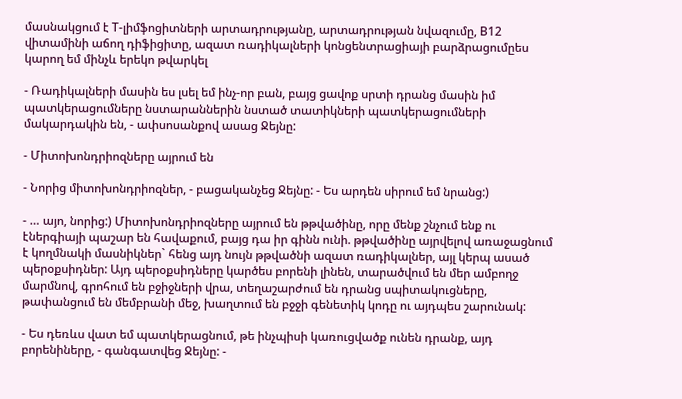մասնակցում է Т-լիմֆոցիտների արտադրությանը, արտադրության նվազումը, В12 վիտամինի աճող դիֆիցիտը, ազատ ռադիկալների կոնցենտրացիայի բարձրացումըես կարող եմ մինչև երեկո թվարկել

- Ռադիկալների մասին ես լսել եմ ինչ-որ բան, բայց ցավոք սրտի դրանց մասին իմ պատկերացումները նստարաններին նստած տատիկների պատկերացումների մակարդակին են, - ափսոսանքով ասաց Ջեյնը:

- Միտոխոնդրիոզները այրում են

- Նորից միտոխոնդրիոզներ, - բացականչեց Ջեյնը: - Ես արդեն սիրում եմ նրանց:)

- … այո, նորից:) Միտոխոնդրիոզները այրում են թթվածինը, որը մենք շնչում ենք ու էներգիայի պաշար են հավաքում, բայց դա իր գինն ունի. թթվածինը այրվելով առաջացնում է կողմնակի մասնիկներ` հենց այդ նույն թթվածնի ազատ ռադիկալներ, այլ կերպ ասած պերօքսիդներ: Այդ պերօքսիդները կարծես բորենի լինեն, տարածվում են մեր ամբողջ մարմնով, գրոհում են բջիջների վրա, տեղաշարժում են դրանց սպիտակուցները, թափանցում են մեմբրանի մեջ, խաղտում են բջջի գենետիկ կոդը ու այդպես շարունակ:

- Ես դեռևս վատ եմ պատկերացնում, թե ինչպիսի կառուցվածք ունեն դրանք, այդ բորենիները, - գանգատվեց Ջեյնը: -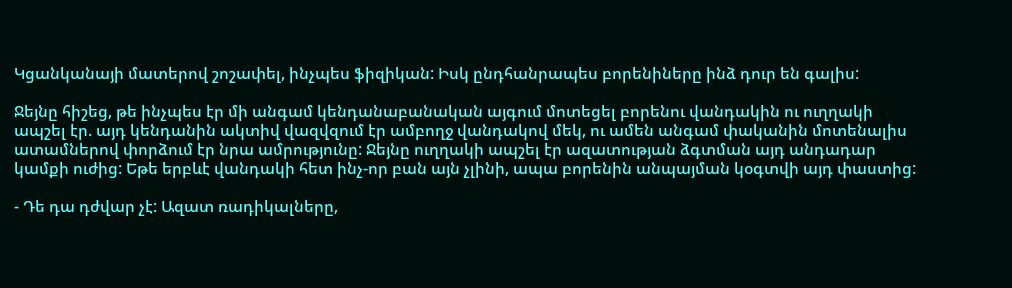Կցանկանայի մատերով շոշափել, ինչպես ֆիզիկան: Իսկ ընդհանրապես բորենիները ինձ դուր են գալիս:

Ջեյնը հիշեց, թե ինչպես էր մի անգամ կենդանաբանական այգում մոտեցել բորենու վանդակին ու ուղղակի ապշել էր. այդ կենդանին ակտիվ վազվզում էր ամբողջ վանդակով մեկ, ու ամեն անգամ փականին մոտենալիս ատամներով փորձում էր նրա ամրությունը: Ջեյնը ուղղակի ապշել էր ազատության ձգտման այդ անդադար կամքի ուժից: Եթե երբևէ վանդակի հետ ինչ-որ բան այն չլինի, ապա բորենին անպայման կօգտվի այդ փաստից:

- Դե դա դժվար չէ: Ազատ ռադիկալները,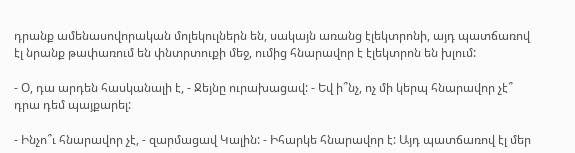դրանք ամենասովորական մոլեկուլներն են, սակայն առանց էլեկտրոնի, այդ պատճառով էլ նրանք թափառում են փնտրտուքի մեջ, ումից հնարավոր է էլեկտրոն են խլում:

- Օ, դա արդեն հասկանալի է, - Ջեյնը ուրախացավ: - Եվ ի՞նչ, ոչ մի կերպ հնարավոր չէ՞ դրա դեմ պայքարել:

- Ինչո՞ւ հնարավոր չէ, - զարմացավ Կալին: - Իհարկե հնարավոր է: Այդ պատճառով էլ մեր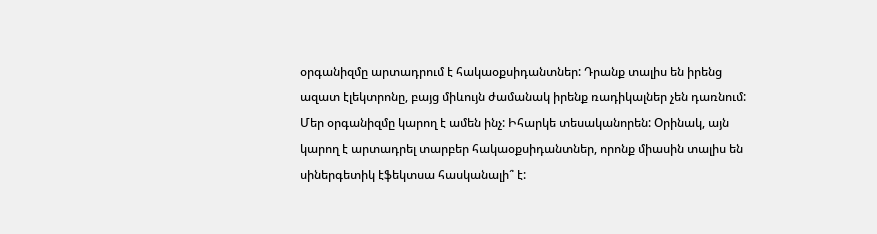օրգանիզմը արտադրում է հակաօքսիդանտներ: Դրանք տալիս են իրենց ազատ էլեկտրոնը, բայց միևույն ժամանակ իրենք ռադիկալներ չեն դառնում: Մեր օրգանիզմը կարող է ամեն ինչ: Իհարկե տեսականորեն: Օրինակ, այն կարող է արտադրել տարբեր հակաօքսիդանտներ, որոնք միասին տալիս են սիներգետիկ էֆեկտսա հասկանալի՞ է: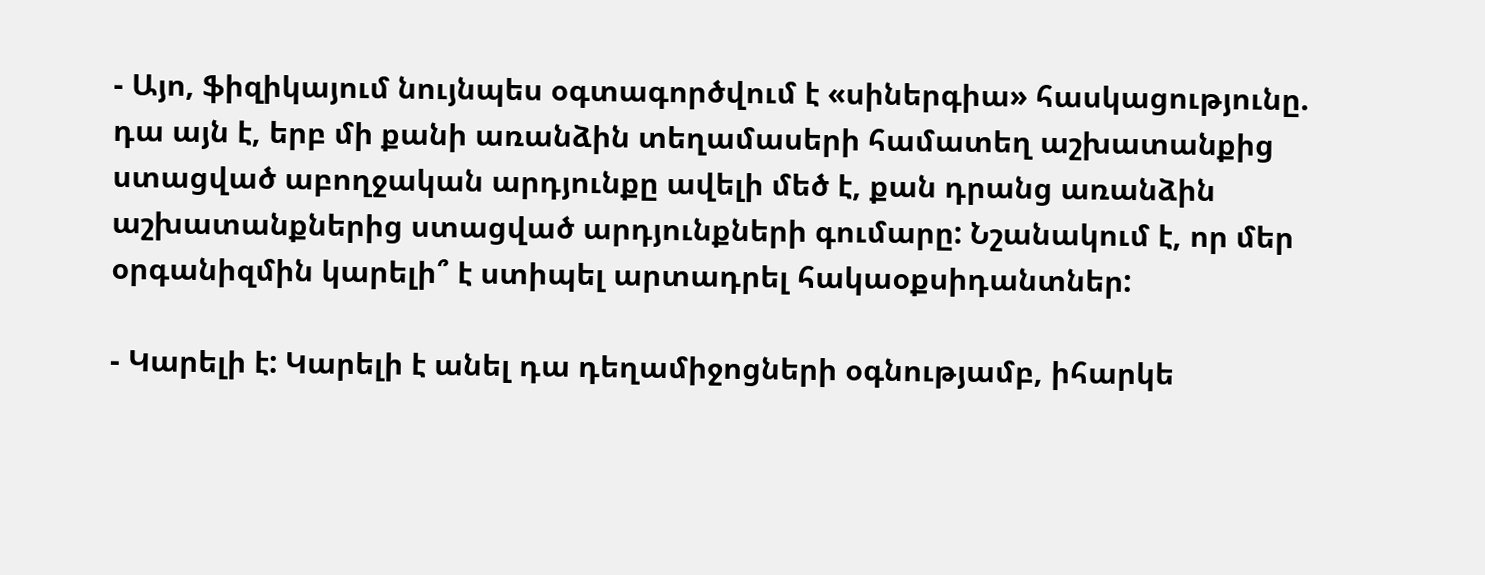- Այո, ֆիզիկայում նույնպես օգտագործվում է «սիներգիա» հասկացությունը. դա այն է, երբ մի քանի առանձին տեղամասերի համատեղ աշխատանքից ստացված աբողջական արդյունքը ավելի մեծ է, քան դրանց առանձին աշխատանքներից ստացված արդյունքների գումարը: Նշանակում է, որ մեր օրգանիզմին կարելի՞ է ստիպել արտադրել հակաօքսիդանտներ:

- Կարելի է: Կարելի է անել դա դեղամիջոցների օգնությամբ, իհարկե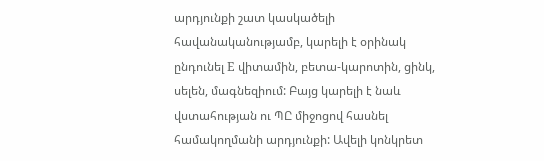արդյունքի շատ կասկածելի հավանականությամբ, կարելի է օրինակ ընդունել Е վիտամին, բետա-կարոտին, ցինկ, սելեն, մագնեզիում: Բայց կարելի է նաև վստահության ու ՊԸ միջոցով հասնել համակողմանի արդյունքի: Ավելի կոնկրետ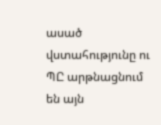ասած վստահությունը ու ՊԸ արթնացնում են այն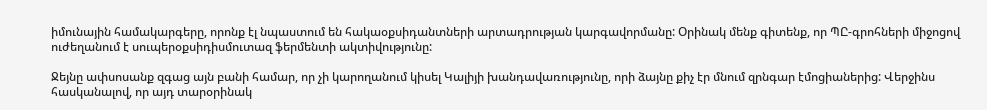իմունային համակարգերը, որոնք էլ նպաստում են հակաօքսիդանտների արտադրության կարգավորմանը: Օրինակ մենք գիտենք, որ ՊԸ-գրոհների միջոցով ուժեղանում է սուպերօքսիդիսմուտազ ֆերմենտի ակտիվությունը:

Ջեյնը ափսոսանք զգաց այն բանի համար, որ չի կարողանում կիսել Կալիյի խանդավառությունը, որի ձայնը քիչ էր մնում զրնգար էմոցիաներից: Վերջինս հասկանալով, որ այդ տարօրինակ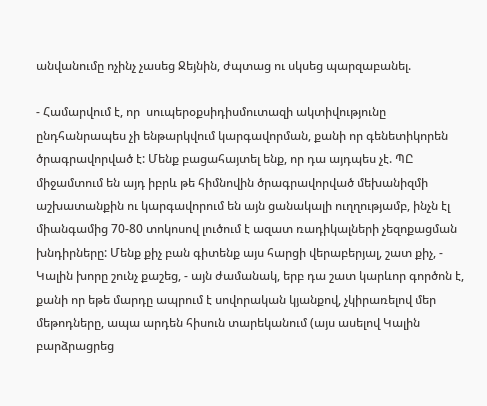անվանումը ոչինչ չասեց Ջեյնին, ժպտաց ու սկսեց պարզաբանել.

- Համարվում է, որ  սուպերօքսիդիսմուտազի ակտիվությունը ընդհանրապես չի ենթարկվում կարգավորման, քանի որ գենետիկորեն ծրագրավորված է: Մենք բացահայտել ենք, որ դա այդպես չէ. ՊԸ միջամտում են այդ իբրև թե հիմնովին ծրագրավորված մեխանիզմի աշխատանքին ու կարգավորում են այն ցանակալի ուղղությամբ, ինչն էլ միանգամից 70-80 տոկոսով լուծում է ազատ ռադիկալների չեզոքացման խնդիրները: Մենք քիչ բան գիտենք այս հարցի վերաբերյալ, շատ քիչ, - Կալին խորը շունչ քաշեց, - այն ժամանակ, երբ դա շատ կարևոր գործոն է, քանի որ եթե մարդը ապրում է սովորական կյանքով, չկիրառելով մեր մեթոդները, ապա արդեն հիսուն տարեկանում (այս ասելով Կալին բարձրացրեց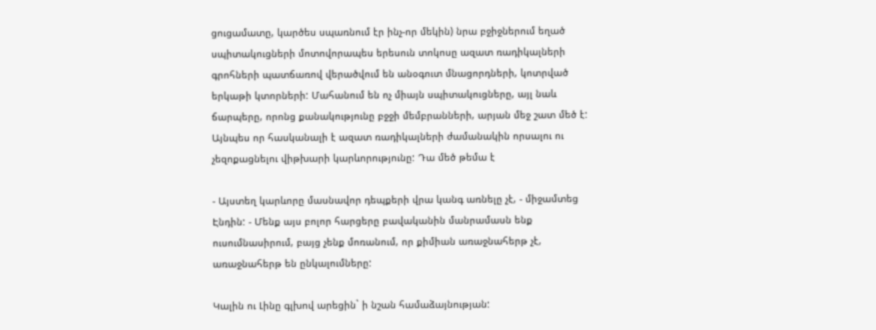ցուցամատը, կարծես սպառնում էր ինչ-որ մեկին) նրա բջիջներում եղած սպիտակուցների մոտովորապես երեսուն տոկոսը ազատ ռադիկալների գրոհների պատճառով վերածվում են անօգուտ մնացորդների, կոտրված երկաթի կտորների: Մահանում են ոչ միայն սպիտակուցները, այլ նաև ճարպերը, որոնց քանակությունը բջջի մեմբրանների, արյան մեջ շատ մեծ է: Այնպես որ հասկանալի է ազատ ռադիկալների ժամանակին որսալու ու չեզոքացնելու վիթխարի կարևորությունը: Դա մեծ թեմա է

- Այստեղ կարևորը մասնավոր դեպքերի վրա կանգ առնելը չէ, - միջամտեց Էնդին: - Մենք այս բոլոր հարցերը բավականին մանրամասն ենք ուսումնասիրում, բայց չենք մոռանում, որ քիմիան առաջնահերթ չէ, առաջնահերթ են ընկալումները:

Կալին ու Լինը գլխով արեցին` ի նշան համաձայնության: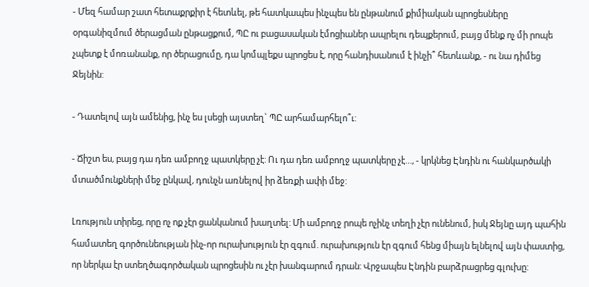- Մեզ համար շատ հետաքրքիր է հետևել, թե հատկապես ինչպես են ընթանում քիմիական պրոցեսները օրգանիզմում ծերացման ընթացքում, ՊԸ ու բացասական էմոցիաներ ապրելու դեպքերում, բայց մենք ոչ մի րոպե չպետք է մոռանանք, որ ծերացումը, դա կոմպլեքս պրոցես է, որը հանդիսանում է ինչի՞ հետևանք, - ու նա դիմեց Ջեյնին:

- Դատելով այն ամենից, ինչ ես լսեցի այստեղ` ՊԸ արհամարհելո՞ւ:

- Ճիշտ ես, բայց դա դեռ ամբողջ պատկերը չէ: Ու դա դեռ ամբողջ պատկերը չէ…, - կրկնեց Էնդին ու հանկարծակի մտածմունքների մեջ ընկավ, դունչն առնելով իր ձեռքի ափի մեջ:

Լռություն տիրեց, որը ոչ ոք չէր ցանկանում խաղտել: Մի ամբողջ րոպե ոչինչ տեղի չէր ունենում, իսկ Ջեյնը այդ պահին համատեղ գործունեության ինչ-որ ուրախություն էր զգում. ուրախություն էր զգում հենց միայն ելնելով այն փաստից, որ ներկա էր ստեղծագործական պրոցեսին ու չէր խանգարում դրան: Վրջապես Էնդին բարձրացրեց գլուխը: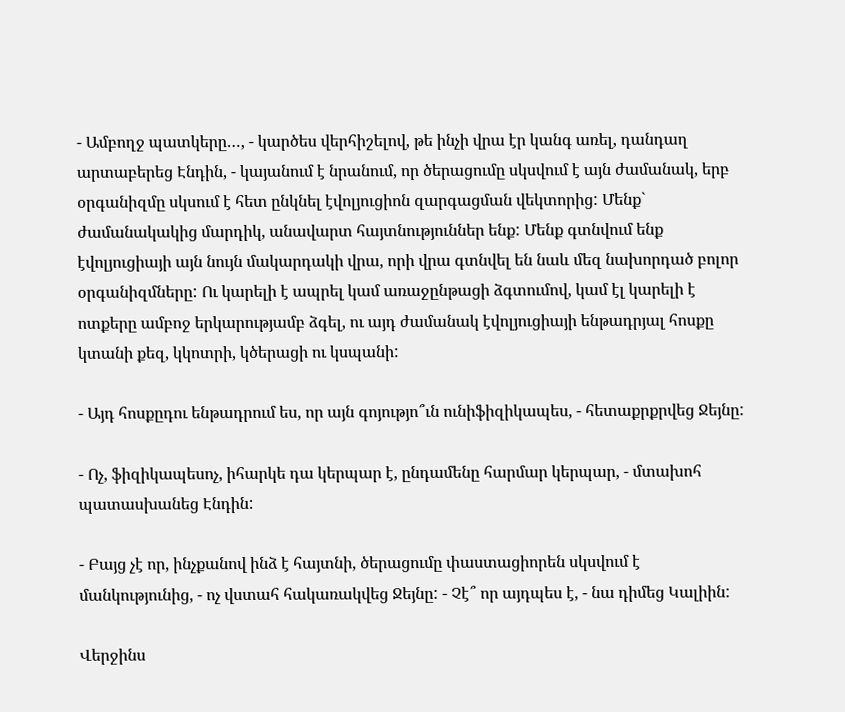- Ամբողջ պատկերը…, - կարծես վերհիշելով, թե ինչի վրա էր կանգ առել, դանդաղ արտաբերեց Էնդին, - կայանում է նրանում, որ ծերացումը սկսվում է այն ժամանակ, երբ օրգանիզմը սկսում է հետ ընկնել էվոլյուցիոն զարգացման վեկտորից: Մենք` ժամանակակից մարդիկ, անավարտ հայտնություններ ենք: Մենք գտնվում ենք էվոլյուցիայի այն նույն մակարդակի վրա, որի վրա գտնվել են նաև մեզ նախորդած բոլոր օրգանիզմները: Ու կարելի է ապրել կամ առաջընթացի ձգտումով, կամ էլ կարելի է ոտքերը ամբոջ երկարությամբ ձգել, ու այդ ժամանակ էվոլյուցիայի ենթադրյալ հոսքը կտանի քեզ, կկոտրի, կծերացի ու կսպանի:

- Այդ հոսքըդու ենթադրում ես, որ այն գոյությո՞ւն ունիֆիզիկապես, - հետաքրքրվեց Ջեյնը:

- Ոչ, ֆիզիկապեսոչ, իհարկե դա կերպար է, ընդամենը հարմար կերպար, - մտախոհ պատասխանեց Էնդին:

- Բայց չէ որ, ինչքանով ինձ է հայտնի, ծերացումը փաստացիորեն սկսվում է մանկությունից, - ոչ վստահ հակառակվեց Ջեյնը: - Չէ՞ որ այդպես է, - նա դիմեց Կալիին:

Վերջինս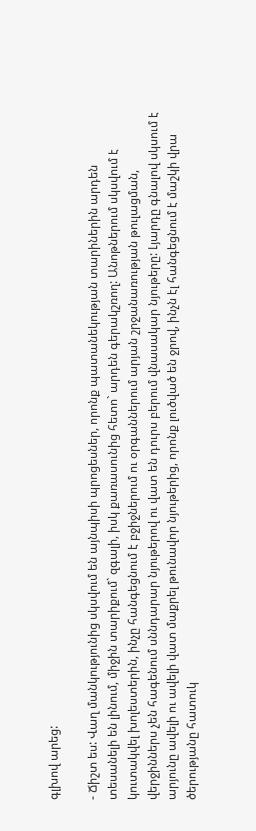գլխով արեց:

- Ճիշտ ես: Վաղ մանկությունից սկսվում են այնպիսի պրոցեսներ, որոնք պատանեկության տարիներին արդեն տեսանելի են լինում, միջին տարիքում` զգալի, իսկ քառասունից հետո` արդեն գերակշռող: Անոթներում սկսվում է կուտակվել խոլեստերին, ինչը հանգեցնում է բջիջներում ու օրգաններում արյան շրջանառության թուլացման, վերջիններս չեն հագենում սննդարար նյութերով ու վատ են դուրս բերում վնասակար նյութերը: Լյարդը գնալով սկսում է արյունը ավելի ու ավելի վատ մաքրել թունավոր նյութերից, որոնք լուծված են ջրով, ինչն էլ հանգեցնում է մաշկի վրա ծերությանը հատուկ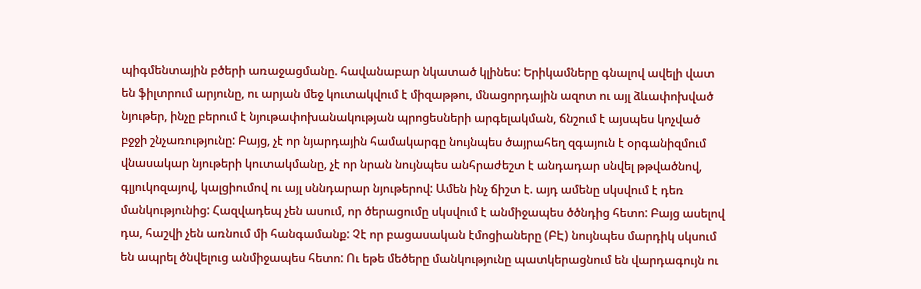պիգմենտային բծերի առաջացմանը. հավանաբար նկատած կլինես: Երիկամները գնալով ավելի վատ են ֆիլտրում արյունը, ու արյան մեջ կուտակվում է միզաթթու, մնացորդային ազոտ ու այլ ձևափոխված նյութեր, ինչը բերում է նյութափոխանակության պրոցեսների արգելակման, ճնշում է այսպես կոչված բջջի շնչառությունը: Բայց, չէ որ նյարդային համակարգը նույնպես ծայրահեղ զգայուն է օրգանիզմում վնասակար նյութերի կուտակմանը, չէ որ նրան նույնպես անհրաժեշտ է անդադար սնվել թթվածնով, գլյուկոզայով, կալցիումով ու այլ սննդարար նյութերով: Ամեն ինչ ճիշտ է. այդ ամենը սկսվում է դեռ մանկությունից: Հազվադեպ չեն ասում, որ ծերացումը սկսվում է անմիջապես ծծնդից հետո: Բայց ասելով դա, հաշվի չեն առնում մի հանգամանք: Չէ որ բացասական էմոցիաները (ԲԷ) նույնպես մարդիկ սկսում են ապրել ծնվելուց անմիջապես հետո: Ու եթե մեծերը մանկությունը պատկերացնում են վարդագույն ու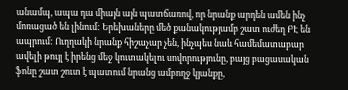անամպ, ապա դա միայն այն պատճառով, որ նրանք արդեն ամեն ինչ մոռացած են լինում: Երեխաները մեծ քանակությամբ շատ ուժեղ ԲԷ են ապրում: Ուղղակի նրանք հիշաչար չեն, ինչպես նաև համեմատաբար ավելի թույլ է իրենց մեջ կուտակելու սովորությունը, բայց բացասական ֆոնը շատ շուտ է պատում նրանց ամբողջ կյանքը,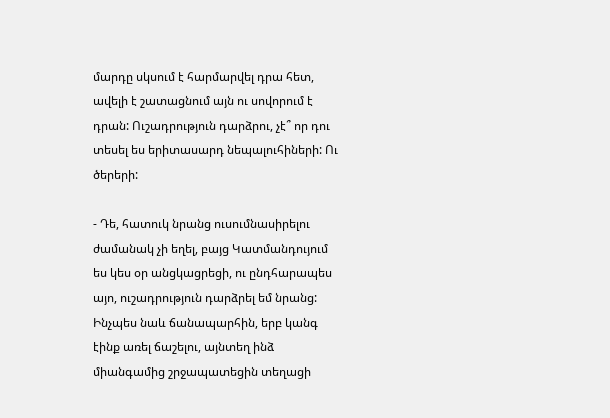մարդը սկսում է հարմարվել դրա հետ, ավելի է շատացնում այն ու սովորում է դրան: Ուշադրություն դարձրու, չէ՞ որ դու տեսել ես երիտասարդ նեպալուհիների: Ու ծերերի:

- Դե, հատուկ նրանց ուսումնասիրելու ժամանակ չի եղել, բայց Կատմանդույում ես կես օր անցկացրեցի, ու ընդհարապես այո, ուշադրություն դարձրել եմ նրանց: Ինչպես նաև ճանապարհին, երբ կանգ էինք առել ճաշելու, այնտեղ ինձ միանգամից շրջապատեցին տեղացի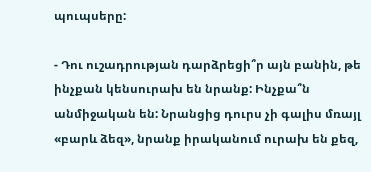պուպսերը:

- Դու ուշադրության դարձրեցի՞ր այն բանին, թե ինչքան կենսուրախ են նրանք: Ինչքա՞ն անմիջական են: Նրանցից դուրս չի գալիս մռայլ «բարև ձեզ», նրանք իրականում ուրախ են քեզ,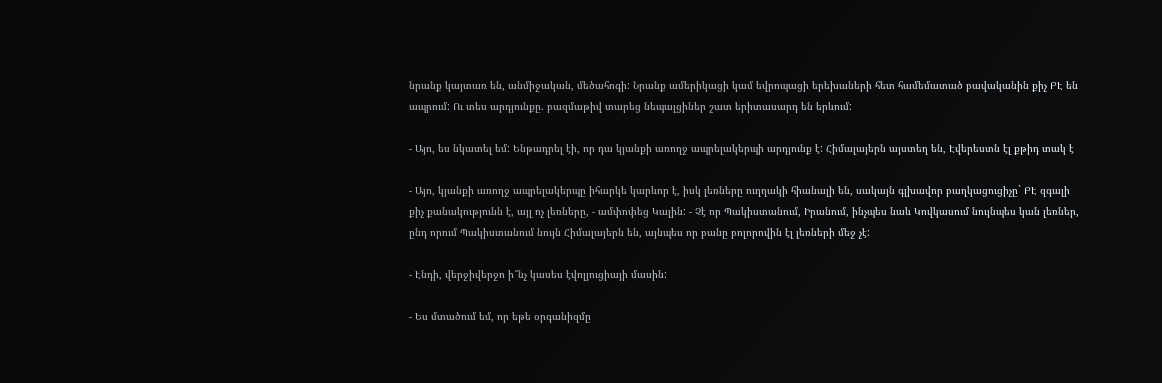նրանք կայտառ են, անմիջական, մեծահոգի: Նրանք ամերիկացի կամ եվրոպացի երեխաների հետ համեմատած բավականին քիչ ԲԷ են ապրում: Ու տես արդյունքը. բազմաթիվ տարեց նեպալցիներ շատ երիտասարդ են երևում:

- Այո, ես նկատել եմ: Ենթադրել էի, որ դա կյանքի առողջ ապրելակերպի արդյունք է: Հիմալայերն այստեղ են, Էվերեստն էլ քթիդ տակ է

- Այո, կյանքի առողջ ապրելակերպը իհարկե կարևոր է, իսկ լեռները ուղղակի հիանալի են, սակայն գլխավոր բաղկացուցիչը` ԲԷ զգալի քիչ քանակությունն է, այլ ոչ լեռները, - ամփոփեց Կալին: - Չէ որ Պակիստանում, Իրանում, ինչպես նաև Կովկասում նույնպես կան լեռներ, ընդ որում Պակիստանում նույն Հիմալայերն են, այնպես որ բանը բոլորովին էլ լեռների մեջ չէ:

- Էնդի, վերջիվերջո ի՞նչ կասես էվոլյուցիայի մասին:

- Ես մտածում եմ, որ եթե օրգանիզմը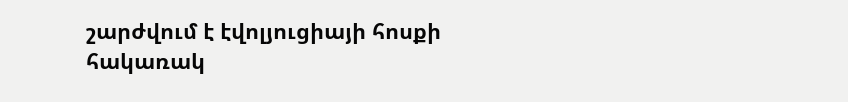շարժվում է էվոլյուցիայի հոսքի հակառակ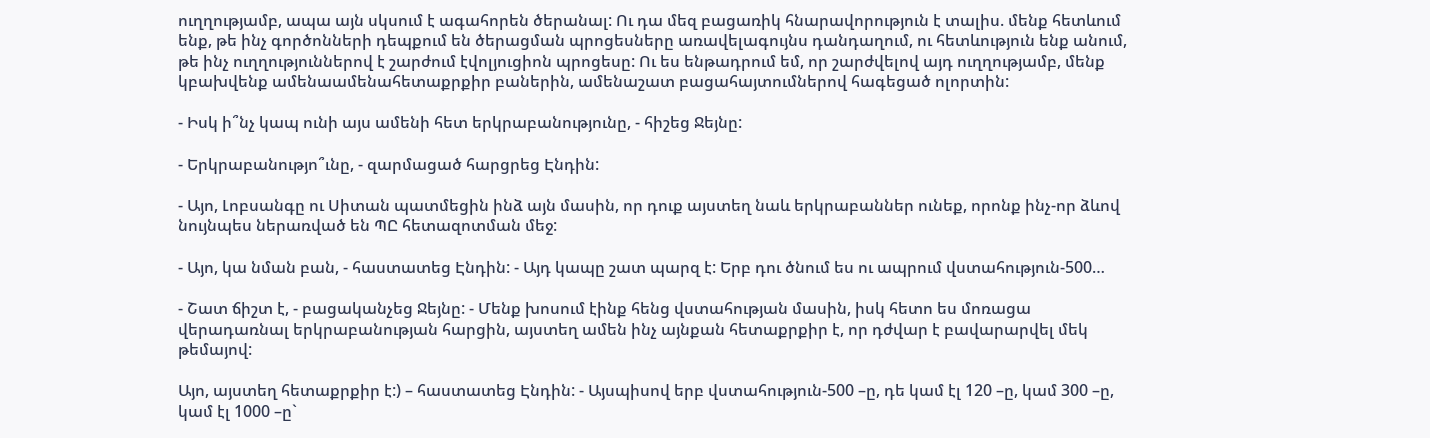ուղղությամբ, ապա այն սկսում է ագահորեն ծերանալ: Ու դա մեզ բացառիկ հնարավորություն է տալիս. մենք հետևում ենք, թե ինչ գործոնների դեպքում են ծերացման պրոցեսները առավելագույնս դանդաղում, ու հետևություն ենք անում, թե ինչ ուղղություններով է շարժում էվոլյուցիոն պրոցեսը: Ու ես ենթադրում եմ, որ շարժվելով այդ ուղղությամբ, մենք կբախվենք ամենաամենահետաքրքիր բաներին, ամենաշատ բացահայտումներով հագեցած ոլորտին:

- Իսկ ի՞նչ կապ ունի այս ամենի հետ երկրաբանությունը, - հիշեց Ջեյնը:

- Երկրաբանությո՞ւնը, - զարմացած հարցրեց Էնդին:

- Այո, Լոբսանգը ու Սիտան պատմեցին ինձ այն մասին, որ դուք այստեղ նաև երկրաբաններ ունեք, որոնք ինչ-որ ձևով նույնպես ներառված են ՊԸ հետազոտման մեջ:

- Այո, կա նման բան, - հաստատեց Էնդին: - Այդ կապը շատ պարզ է: Երբ դու ծնում ես ու ապրում վստահություն-500…

- Շատ ճիշտ է, - բացականչեց Ջեյնը: - Մենք խոսում էինք հենց վստահության մասին, իսկ հետո ես մոռացա վերադառնալ երկրաբանության հարցին, այստեղ ամեն ինչ այնքան հետաքրքիր է, որ դժվար է բավարարվել մեկ թեմայով:

Այո, այստեղ հետաքրքիր է:) – հաստատեց Էնդին: - Այսպիսով երբ վստահություն-500 –ը, դե կամ էլ 120 –ը, կամ 300 –ը, կամ էլ 1000 –ը`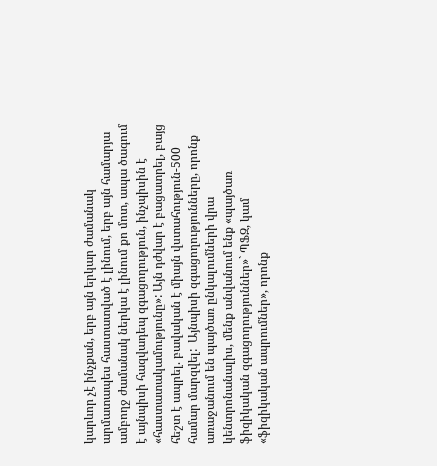կարևոր չէ ինչքան, երբ այն երկար ժամանակ արմատապես հաստատված է լինում, երբ այն համարյա ամբողջ ժամանակ ներկա է լինում քո մոտ, ապա ծագում է այնպիսի հազվադեպ զգացողություն, ինչպիսին է «հաստատակամությունը»: Այն դժվար է բացատրել, բայց հեշտ է ապրել. բավական է միայն վստահություն-500 համար մարզվել:  Այնպիսի զգացողությունները, որոնք առաջանում են պայծառ ընկալումների վրա կենտրոնանալիս, մենք անվանում ենք «պայծառ ֆիզիկական զգացողություններ»` ՊՖԶ, կամ «ֆիզիկական ապրումներ», որոնք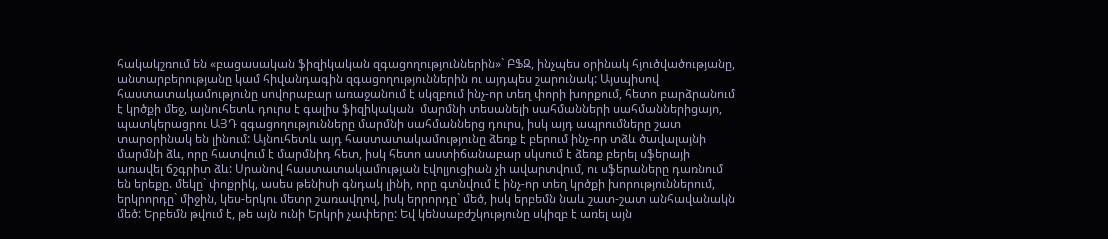հակակշռում են «բացասական ֆիզիկական զգացողություններին»` ԲՖԶ, ինչպես օրինակ հյուծվածությանը, անտարբերությանը կամ հիվանդագին զգացողություններին ու այդպես շարունակ: Այսպիսով հաստատակամությունը սովորաբար առաջանում է սկզբում ինչ-որ տեղ փորի խորքում, հետո բարձրանում է կրծքի մեջ, այնուհետև դուրս է գալիս ֆիզիկական  մարմնի տեսանելի սահմանների սահմաններիցայո, պատկերացրու ԱՅԴ զգացողությունները մարմնի սահմաններց դուրս, իսկ այդ ապրումները շատ տարօրինակ են լինում: Այնուհետև այդ հաստատակամությունը ձեռք է բերում ինչ-որ տձև ծավալայնի մարմնի ձև, որը հատվում է մարմնիդ հետ, իսկ հետո աստիճանաբար սկսում է ձեռք բերել սֆերայի առավել ճշգրիտ ձև: Սրանով հաստատակամության էվոլյուցիան չի ավարտվում, ու սֆերաները դառնում են երեքը. մեկը` փոքրիկ, ասես թենիսի գնդակ լինի, որը գտնվում է ինչ-որ տեղ կրծքի խորություններում, երկրորդը` միջին, կես-երկու մետր շառավղով, իսկ երրորդը` մեծ, իսկ երբեմն նաև շատ-շատ անհավանակն մեծ: Երբեմն թվում է, թե այն ունի Երկրի չափերը: Եվ կենսաբժշկությունը սկիզբ է առել այն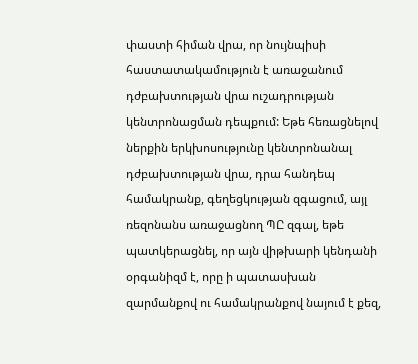փաստի հիման վրա, որ նույնպիսի հաստատակամություն է առաջանում դժբախտության վրա ուշադրության կենտրոնացման դեպքում: Եթե հեռացնելով ներքին երկխոսությունը կենտրոնանալ դժբախտության վրա, դրա հանդեպ համակրանք, գեղեցկության զգացում, այլ ռեզոնանս առաջացնող ՊԸ զգալ, եթե պատկերացնել, որ այն վիթխարի կենդանի օրգանիզմ է, որը ի պատասխան զարմանքով ու համակրանքով նայում է քեզ,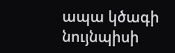ապա կծագի նույնպիսի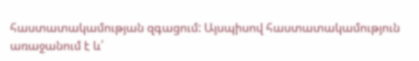հաստատակամության զգացում: Այսպիսով հաստատակամություն առաջանում է և՛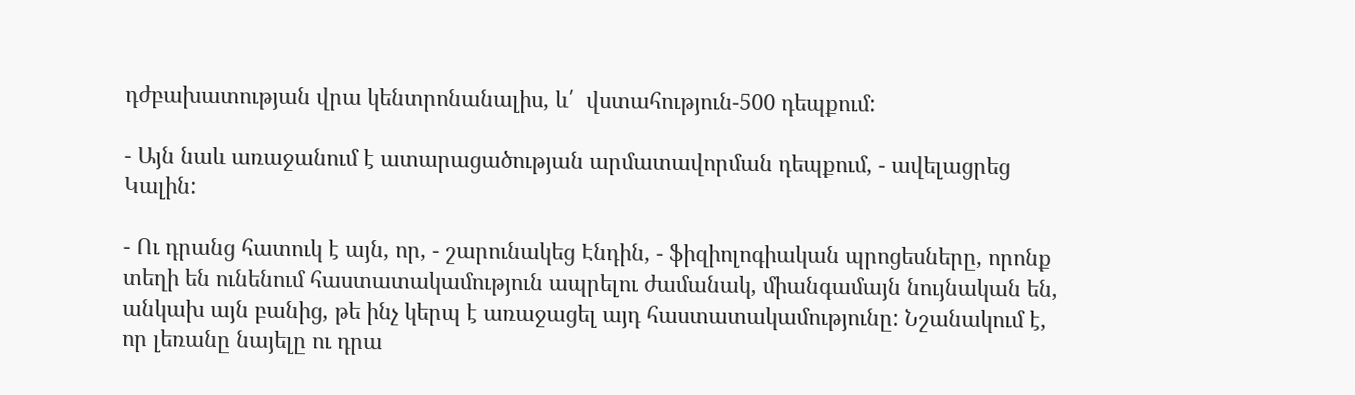դժբախատության վրա կենտրոնանալիս, և՛  վստահություն-500 դեպքում:

- Այն նաև առաջանում է ատարացածության արմատավորման դեպքում, - ավելացրեց Կալին:

- Ու դրանց հատուկ է այն, որ, - շարունակեց Էնդին, - ֆիզիոլոգիական պրոցեսները, որոնք տեղի են ունենում հաստատակամություն ապրելու ժամանակ, միանգամայն նույնական են, անկախ այն բանից, թե ինչ կերպ է առաջացել այդ հաստատակամությունը: Նշանակում է, որ լեռանը նայելը ու դրա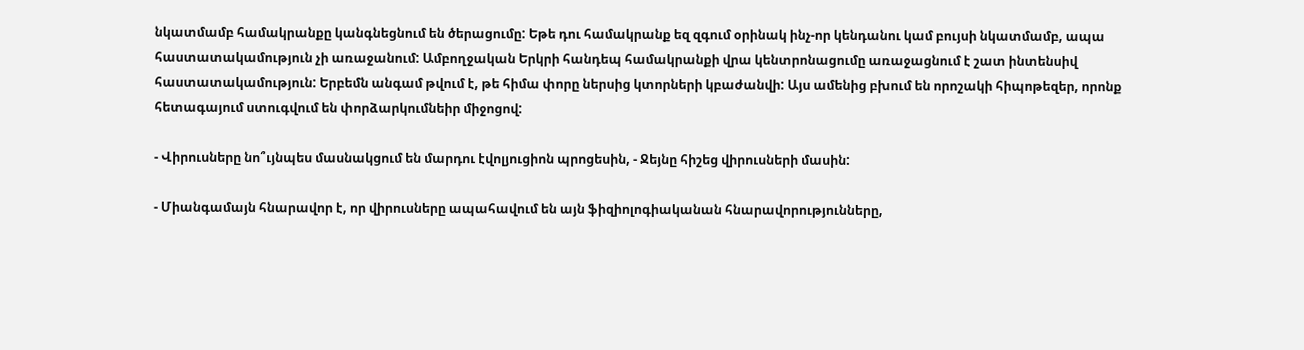նկատմամբ համակրանքը կանգնեցնում են ծերացումը: Եթե դու համակրանք եզ զգում օրինակ ինչ-որ կենդանու կամ բույսի նկատմամբ, ապա հաստատակամություն չի առաջանում: Ամբողջական Երկրի հանդեպ համակրանքի վրա կենտրոնացումը առաջացնում է շատ ինտենսիվ հաստատակամություն: Երբեմն անգամ թվում է, թե հիմա փորը ներսից կտորների կբաժանվի: Այս ամենից բխում են որոշակի հիպոթեզեր, որոնք հետագայում ստուգվում են փորձարկումնեիր միջոցով:

- Վիրուսները նո՞ւյնպես մասնակցում են մարդու էվոլյուցիոն պրոցեսին, - Ջեյնը հիշեց վիրուսների մասին:

- Միանգամայն հնարավոր է, որ վիրուսները ապահավում են այն ֆիզիոլոգիականան հնարավորությունները,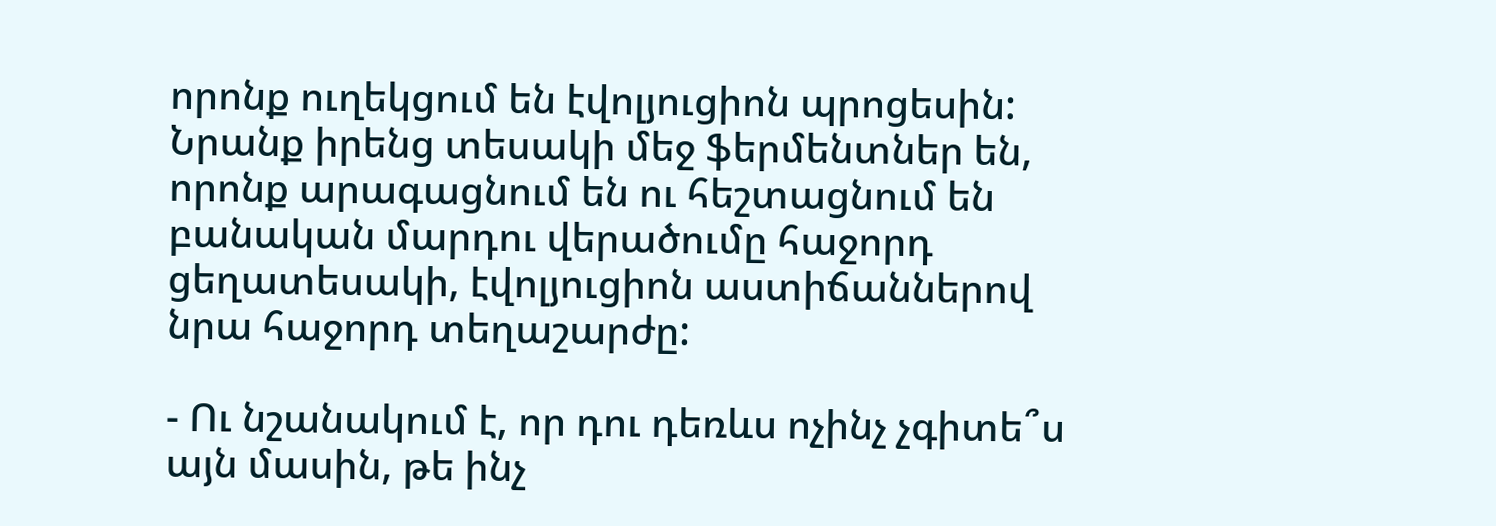որոնք ուղեկցում են էվոլյուցիոն պրոցեսին: Նրանք իրենց տեսակի մեջ ֆերմենտներ են, որոնք արագացնում են ու հեշտացնում են բանական մարդու վերածումը հաջորդ ցեղատեսակի, էվոլյուցիոն աստիճաններով նրա հաջորդ տեղաշարժը:

- Ու նշանակում է, որ դու դեռևս ոչինչ չգիտե՞ս այն մասին, թե ինչ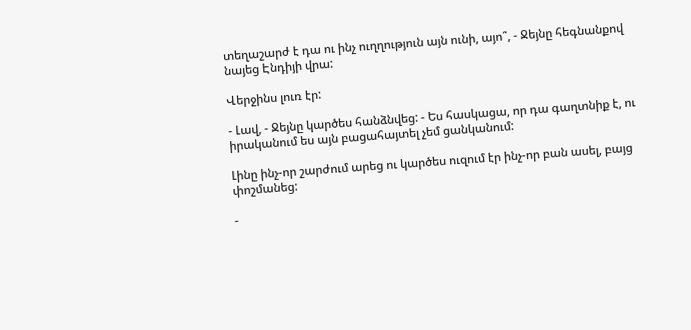տեղաշարժ է դա ու ինչ ուղղություն այն ունի, այո՞, - Ջեյնը հեգնանքով նայեց Էնդիյի վրա:

Վերջինս լուռ էր:

- Լավ, - Ջեյնը կարծես հանձնվեց: - Ես հասկացա, որ դա գաղտնիք է, ու իրականում ես այն բացահայտել չեմ ցանկանում:

Լինը ինչ-որ շարժում արեց ու կարծես ուզում էր ինչ-որ բան ասել, բայց փոշմանեց:

-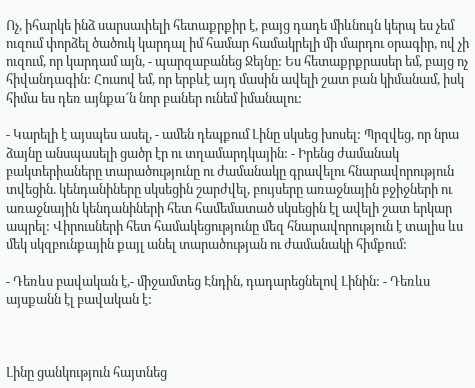Ոչ, իհարկե ինձ սարսափելի հետաքրքիր է, բայց դադե միևնույն կերպ ես չեմ ուզում փորձել ծածուկ կարդալ իմ համար համակրելի մի մարդու օրագիր, ով չի ուզում, որ կարդամ այն, - պարզաբանեց Ջեյնը: Ես հետաքրքրասեր եմ, բայց ոչ հիվանդագին: Հուսով եմ, որ երբևէ այդ մասին ավելի շատ բան կիմանամ, իսկ հիմա ես դեռ այնքա՜ն նոր բաներ ունեմ իմանալու:

- Կարելի է այսպես ասել, - ամեն դեպքում Լինը սկսեց խոսել: Պրզվեց, որ նրա ձայնը անսպասելի ցածր էր ու տղամարդկային: - Իրենց ժամանակ բակտերիաները տարածությունը ու ժամանակը գրավելու հնարավորություն տվեցին. կենդանիները սկսեցին շարժվել, բույսերը առաջնային բջիջների ու առաջնային կենդանիների հետ համեմատած սկսեցին էլ ավելի շատ երկար ապրել: Վիրուսների հետ համակեցությունը մեզ հնարավորություն է տալիս ևս մեկ սկզբունքային քայլ անել տարածության ու ժամանակի հիմքում:

- Դեռևս բավական է,- միջամտեց Էնդին, դադարեցնելով Լինին: - Դեռևս այսքանն էլ բավական է:



Լինը ցանկություն հայտնեց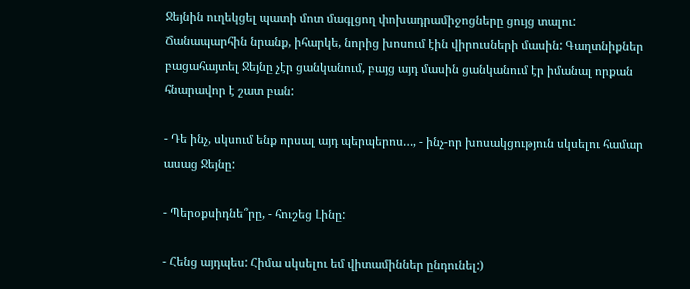Ջեյնին ուղեկցել պատի մոտ մագլցող փոխադրամիջոցները ցույց տալու: Ճանապարհին նրանք, իհարկե, նորից խոսում էին վիրուսների մասին: Գաղտնիքներ բացահայտել Ջեյնը չէր ցանկանում, բայց այդ մասին ցանկանում էր իմանալ որքան հնարավոր է շատ բան:

- Դե ինչ, սկսում ենք որսալ այդ պերպերոս…, - ինչ-որ խոսակցություն սկսելու համար ասաց Ջեյնը:

- Պերօքսիդնե՞րը, - հուշեց Լինը:

- Հենց այդպես: Հիմա սկսելու եմ վիտամիններ ընդունել:)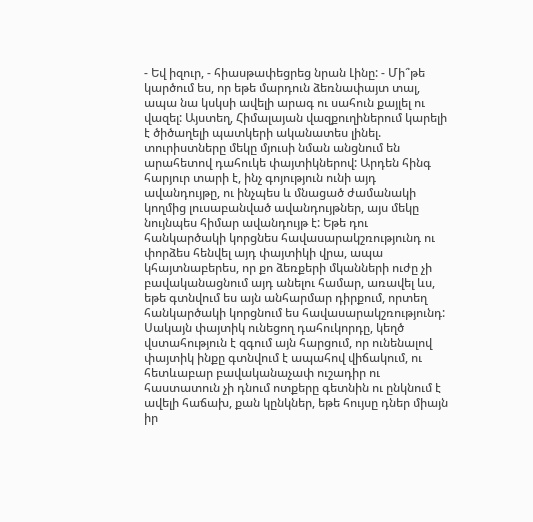- Եվ իզուր, - հիասթափեցրեց նրան Լինը: - Մի՞թե կարծում ես, որ եթե մարդուն ձեռնափայտ տալ, ապա նա կսկսի ավելի արագ ու սահուն քայլել ու վազել: Այստեղ, Հիմալայան վազքուղիներում կարելի է ծիծաղելի պատկերի ականատես լինել. տուրիստները մեկը մյուսի նման անցնում են արահետով դահուկե փայտիկներով: Արդեն հինգ հարյուր տարի է, ինչ գոյություն ունի այդ ավանդույթը, ու ինչպես և մնացած ժամանակի կողմից լուսաբանված ավանդույթներ, այս մեկը նույնպես հիմար ավանդույթ է: Եթե դու հանկարծակի կորցնես հավասարակշռությունդ ու փորձես հենվել այդ փայտիկի վրա, ապա կհայտնաբերես, որ քո ձեռքերի մկանների ուժը չի բավականացնում այդ անելու համար, առավել ևս, եթե գտնվում ես այն անհարմար դիրքում, որտեղ հանկարծակի կորցնում ես հավասարակշռությունդ: Սակայն փայտիկ ունեցող դահուկորդը, կեղծ վստահություն է զգում այն հարցում, որ ունենալով փայտիկ ինքը գտնվում է ապահով վիճակում, ու հետևաբար բավականաչափ ուշադիր ու հաստատուն չի դնում ոտքերը գետնին ու ընկնում է ավելի հաճախ, քան կընկներ, եթե հույսը դներ միայն իր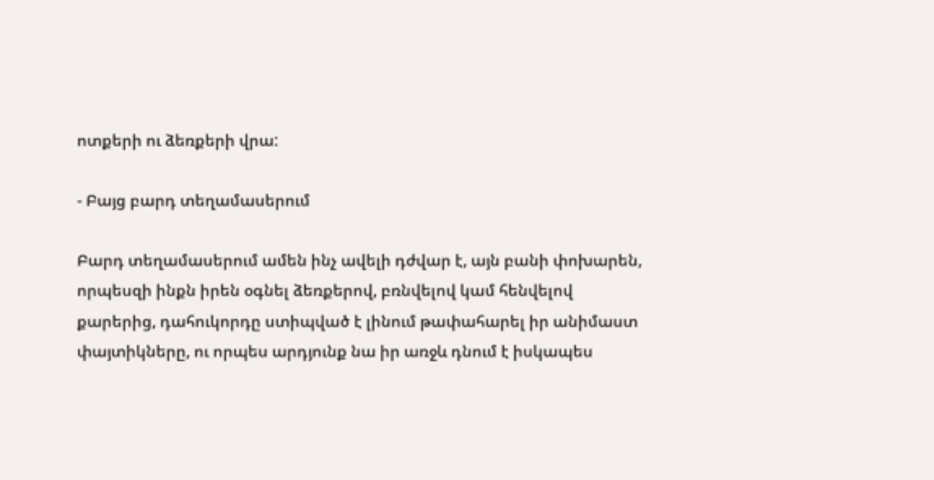ոտքերի ու ձեռքերի վրա:

- Բայց բարդ տեղամասերում

Բարդ տեղամասերում ամեն ինչ ավելի դժվար է, այն բանի փոխարեն, որպեսզի ինքն իրեն օգնել ձեռքերով, բռնվելով կամ հենվելով քարերից, դահուկորդը ստիպված է լինում թափահարել իր անիմաստ փայտիկները, ու որպես արդյունք նա իր առջև դնում է իսկապես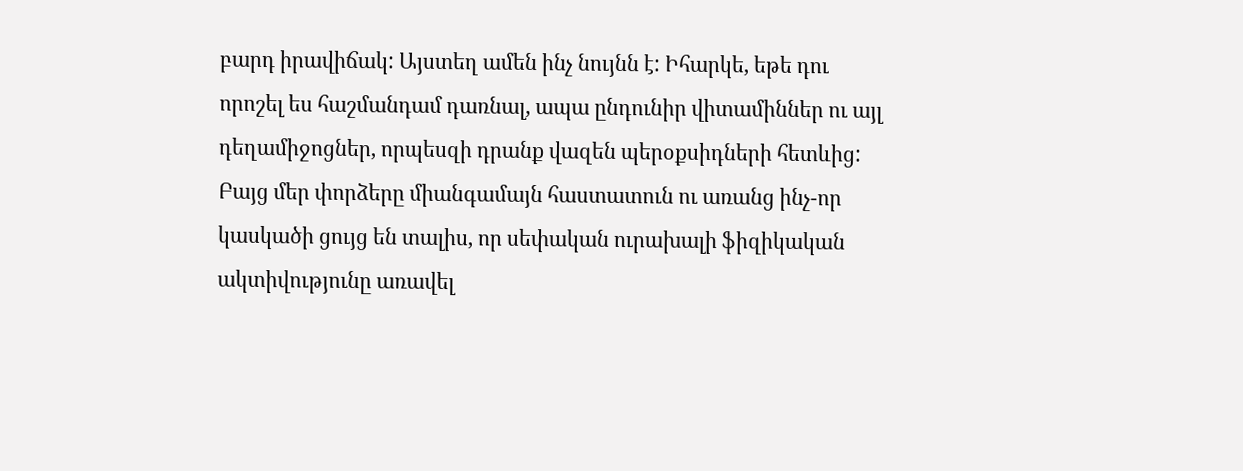բարդ իրավիճակ: Այստեղ ամեն ինչ նույնն է: Իհարկե, եթե դու որոշել ես հաշմանդամ դառնալ, ապա ընդունիր վիտամիններ ու այլ դեղամիջոցներ, որպեսզի դրանք վազեն պերօքսիդների հետևից: Բայց մեր փորձերը միանգամայն հաստատուն ու առանց ինչ-որ կասկածի ցույց են տալիս, որ սեփական ուրախալի ֆիզիկական ակտիվությունը առավել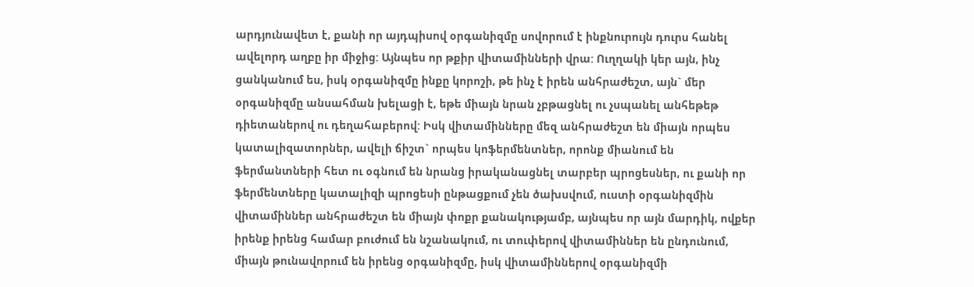արդյունավետ է, քանի որ այդպիսով օրգանիզմը սովորում է ինքնուրույն դուրս հանել ավելորդ աղբը իր միջից: Այնպես որ թքիր վիտամինների վրա: Ուղղակի կեր այն, ինչ ցանկանում ես, իսկ օրգանիզմը ինքը կորոշի, թե ինչ է իրեն անհրաժեշտ, այն` մեր օրգանիզմը անսահման խելացի է, եթե միայն նրան չբթացնել ու չսպանել անհեթեթ դիետաներով ու դեղահաբերով: Իսկ վիտամինները մեզ անհրաժեշտ են միայն որպես կատալիզատորներ, ավելի ճիշտ` որպես կոֆերմենտներ, որոնք միանում են ֆերմանտների հետ ու օգնում են նրանց իրականացնել տարբեր պրոցեսներ, ու քանի որ ֆերմենտները կատալիզի պրոցեսի ընթացքում չեն ծախսվում, ուստի օրգանիզմին վիտամիններ անհրաժեշտ են միայն փոքր քանակությամբ, այնպես որ այն մարդիկ, ովքեր իրենք իրենց համար բուժում են նշանակում, ու տուփերով վիտամիններ են ընդունում, միայն թունավորում են իրենց օրգանիզմը, իսկ վիտամիններով օրգանիզմի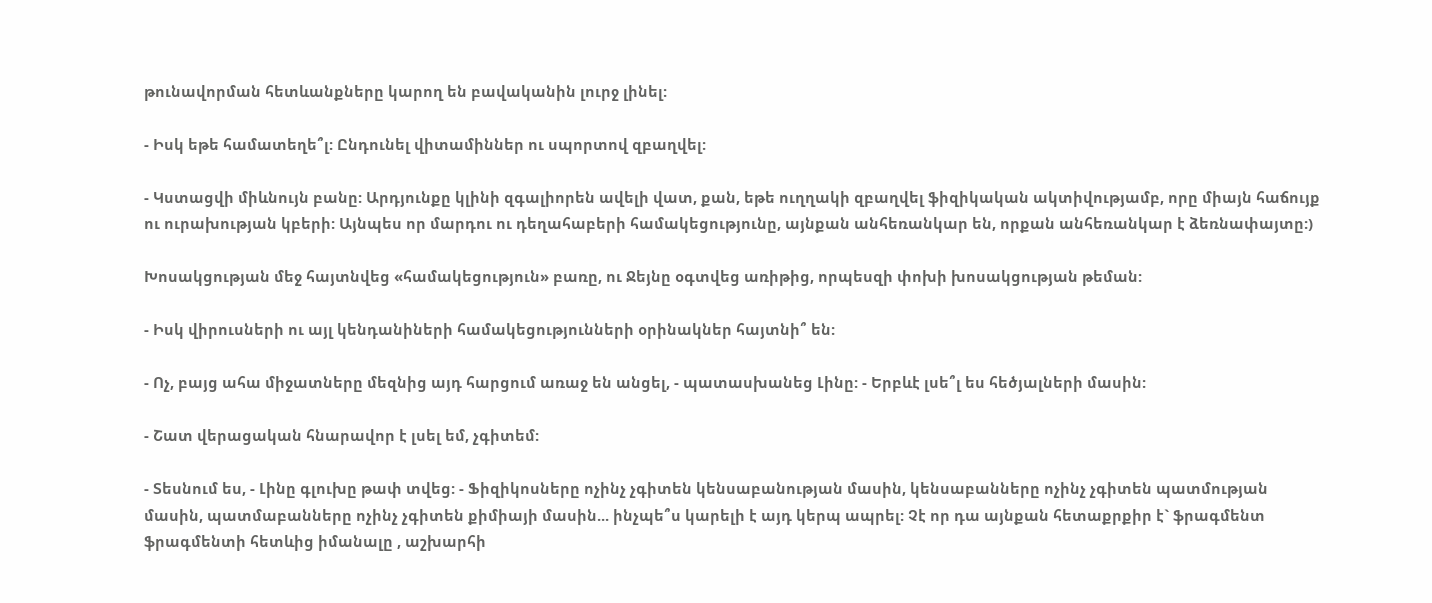թունավորման հետևանքները կարող են բավականին լուրջ լինել:

- Իսկ եթե համատեղե՞լ: Ընդունել վիտամիններ ու սպորտով զբաղվել:

- Կստացվի միևնույն բանը: Արդյունքը կլինի զգալիորեն ավելի վատ, քան, եթե ուղղակի զբաղվել ֆիզիկական ակտիվությամբ, որը միայն հաճույք ու ուրախության կբերի: Այնպես որ մարդու ու դեղահաբերի համակեցությունը, այնքան անհեռանկար են, որքան անհեռանկար է ձեռնափայտը:)

Խոսակցության մեջ հայտնվեց «համակեցություն» բառը, ու Ջեյնը օգտվեց առիթից, որպեսզի փոխի խոսակցության թեման:

- Իսկ վիրուսների ու այլ կենդանիների համակեցությունների օրինակներ հայտնի՞ են:

- Ոչ, բայց ահա միջատները մեզնից այդ հարցում առաջ են անցել, - պատասխանեց Լինը: - Երբևէ լսե՞լ ես հեծյալների մասին:

- Շատ վերացական հնարավոր է լսել եմ, չգիտեմ:

- Տեսնում ես, - Լինը գլուխը թափ տվեց: - Ֆիզիկոսները ոչինչ չգիտեն կենսաբանության մասին, կենսաբանները ոչինչ չգիտեն պատմության մասին, պատմաբանները ոչինչ չգիտեն քիմիայի մասին... ինչպե՞ս կարելի է այդ կերպ ապրել: Չէ որ դա այնքան հետաքրքիր է` ֆրագմենտ ֆրագմենտի հետևից իմանալը , աշխարհի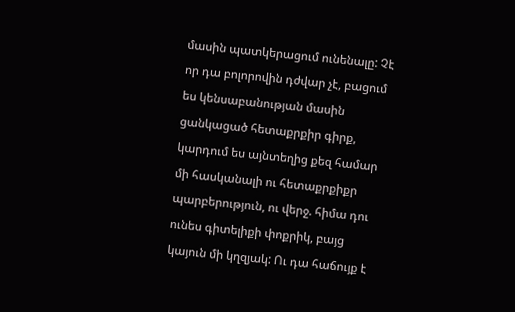մասին պատկերացում ունենալը: Չէ որ դա բոլորովին դժվար չէ, բացում ես կենսաբանության մասին ցանկացած հետաքրքիր գիրք, կարդում ես այնտեղից քեզ համար մի հասկանալի ու հետաքրքիքր պարբերություն, ու վերջ. հիմա դու ունես գիտելիքի փոքրիկ, բայց կայուն մի կղզյակ: Ու դա հաճույք է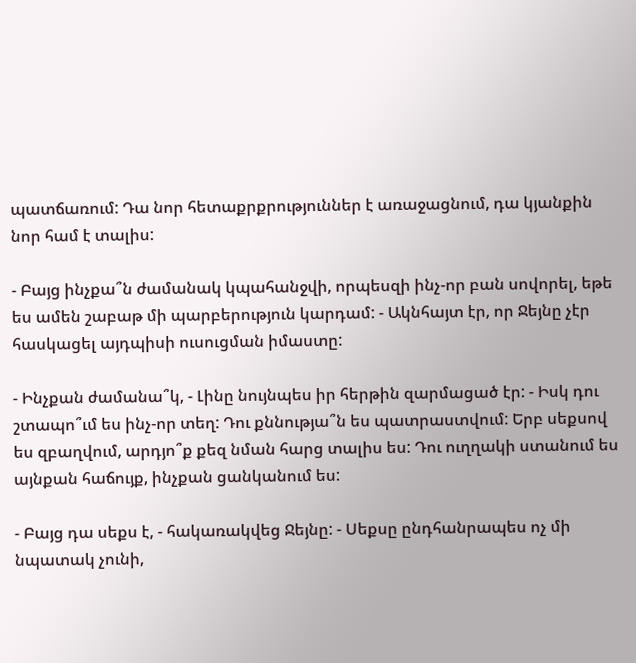պատճառում: Դա նոր հետաքրքրություններ է առաջացնում, դա կյանքին նոր համ է տալիս:

- Բայց ինչքա՞ն ժամանակ կպահանջվի, որպեսզի ինչ-որ բան սովորել, եթե ես ամեն շաբաթ մի պարբերություն կարդամ: - Ակնհայտ էր, որ Ջեյնը չէր հասկացել այդպիսի ուսուցման իմաստը:

- Ինչքան ժամանա՞կ, - Լինը նույնպես իր հերթին զարմացած էր: - Իսկ դու շտապո՞ւմ ես ինչ-որ տեղ: Դու քննությա՞ն ես պատրաստվում: Երբ սեքսով ես զբաղվում, արդյո՞ք քեզ նման հարց տալիս ես: Դու ուղղակի ստանում ես այնքան հաճույք, ինչքան ցանկանում ես:

- Բայց դա սեքս է, - հակառակվեց Ջեյնը: - Սեքսը ընդհանրապես ոչ մի նպատակ չունի,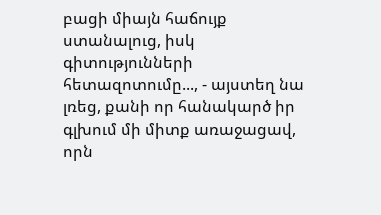բացի միայն հաճույք ստանալուց, իսկ գիտությունների հետազոտումը..., - այստեղ նա լռեց, քանի որ հանակարծ իր գլխում մի միտք առաջացավ, որն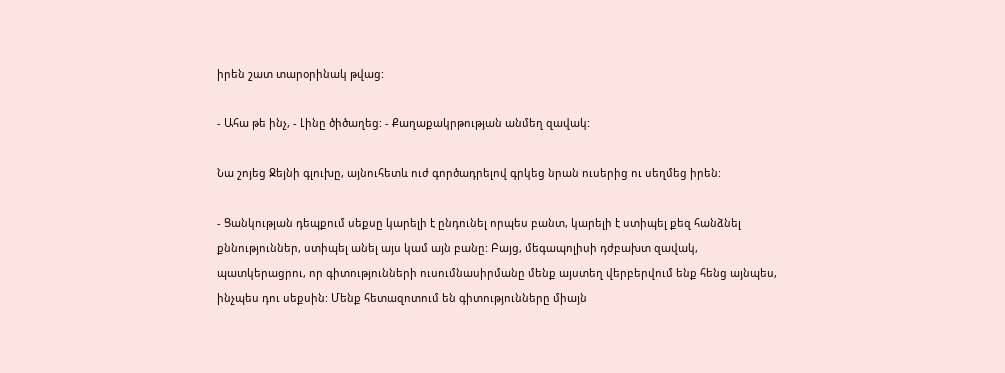իրեն շատ տարօրինակ թվաց:

- Ահա թե ինչ, - Լինը ծիծաղեց: - Քաղաքակրթության անմեղ զավակ:

Նա շոյեց Ջեյնի գլուխը, այնուհետև ուժ գործադրելով գրկեց նրան ուսերից ու սեղմեց իրեն:

- Ցանկության դեպքում սեքսը կարելի է ընդունել որպես բանտ, կարելի է ստիպել քեզ հանձնել քննություններ, ստիպել անել այս կամ այն բանը: Բայց, մեգապոլիսի դժբախտ զավակ, պատկերացրու, որ գիտությունների ուսումնասիրմանը մենք այստեղ վերբերվում ենք հենց այնպես, ինչպես դու սեքսին: Մենք հետազոտում են գիտությունները միայն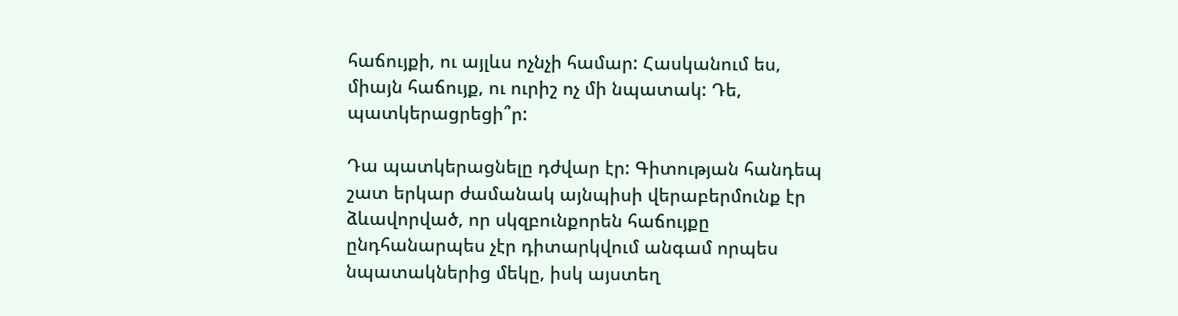հաճույքի, ու այլևս ոչնչի համար: Հասկանում ես, միայն հաճույք, ու ուրիշ ոչ մի նպատակ: Դե, պատկերացրեցի՞ր:

Դա պատկերացնելը դժվար էր: Գիտության հանդեպ շատ երկար ժամանակ այնպիսի վերաբերմունք էր ձևավորված, որ սկզբունքորեն հաճույքը ընդհանարպես չէր դիտարկվում անգամ որպես նպատակներից մեկը, իսկ այստեղ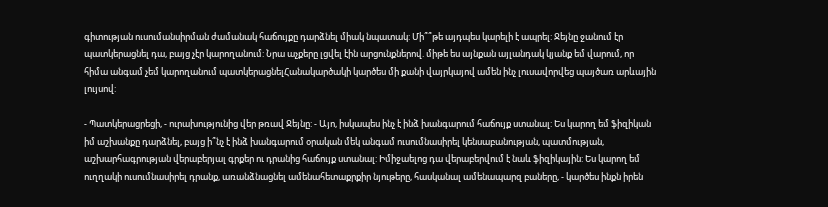գիտության ուսումանսիրման ժամանակ հաճույքը դարձնել միակ նպատակ: Մի՞՞թե այդպես կարելի է ապրել: Ջեյնը ջանում էր պատկերացնել դա, բայց չէր կարողանում: Նրա աչքերը լցվել էին արցունքներով. միթե ես այնքան այլանդակ կյանք եմ վարում, որ հիմա անգամ չեմ կարողանում պատկերացնելՀանակարծակի կարծես մի քանի վայրկայով ամեն ինչ լուսավորվեց պայծառ արևային լույսով:

- Պատկերացրեցի, - ուրախությունից վեր թռավ Ջեյնը: - Այո, իսկապես ինչ է ինձ խանգարում հաճույք ստանալ: Ես կարող եմ ֆիզիկան իմ աշխանքը դարձնել, բայց ի՞նչ է ինձ խանգարում օրական մեկ անգամ ուսումնասիրել կենսաբանության, պատմության, աշխարհագրության վերաբերյալ գրքեր ու դրանից հաճույք ստանալ: Իմիջաելոց դա վերաբերվում է նաև ֆիզիկային: Ես կարող եմ ուղղակի ուսումնասիրել դրանք, առանձնացնել ամենահետաքրքիր նյութերը, հասկանալ ամենապարզ բաները, - կարծես ինքն իրեն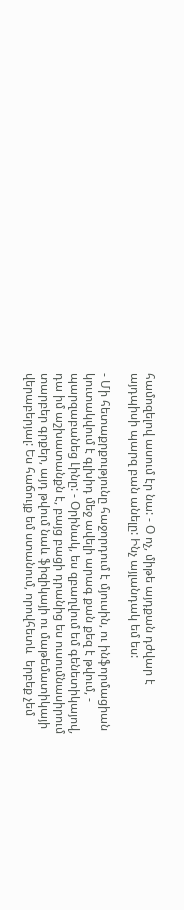համոզելով ասում էր նա: - Օ ոչ, միթե այդքան դժվար է այդպիսի պարզ բան անելը: Ինչ այլանդակ եմ ես:

- Մի հետաքրքությունը հաջորդում է մյուսին, ու ինֆորմացիան կուտակվում է գլխիդ մեջ ավելի արագ քան քեզ է թվում, - պարզաբանեց Լինը: - Օրինակ, ես զբաղվում եմ գենետիկայով, դա իմ աշխատանքն է, բայց բացի դրանից ես ուսումնասիրում տարբեր գրքեր, այդ թվում նաև ֆիզիկայի ու մաթեմատիկայի վերաբերյալ: Ես հաճույք եմ ստանում, որովհետև  երբեք չեմ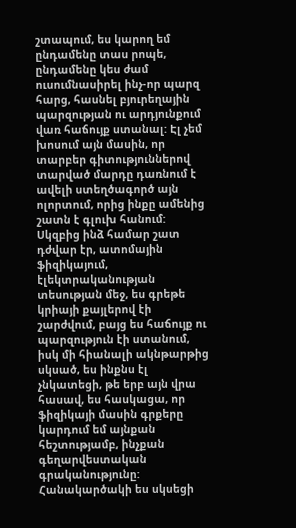շտապում, ես կարող եմ ընդամենը տաս րոպե, ընդամենը կես ժամ ուսումնասիրել ինչ-որ պարզ հարց, հասնել բյուրեղային պարզության ու արդյունքում վառ հաճույք ստանալ: Էլ չեմ խոսում այն մասին, որ տարբեր գիտություններով տարված մարդը դառնում է ավելի ստեղծագործ այն ոլորտում, որից ինքը ամենից շատն է գլուխ հանում: Սկզբից ինձ համար շատ դժվար էր, ատոմային ֆիզիկայում, էլեկտրականության տեսության մեջ, ես գրեթե կրիայի քայլերով էի շարժվում, բայց ես հաճույք ու պարզություն էի ստանում, իսկ մի հիանալի ակնթարթից սկսած, ես ինքնս էլ չնկատեցի, թե երբ այն վրա հասավ, ես հասկացա, որ ֆիզիկայի մասին գրքերը կարդում եմ այնքան հեշտությամբ, ինչքան գեղարվեստական գրականությունը: Հանակարծակի ես սկսեցի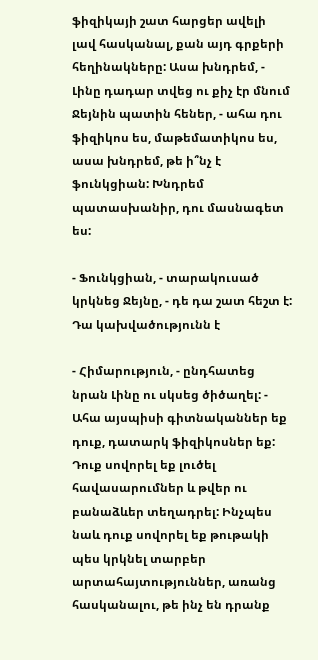ֆիզիկայի շատ հարցեր ավելի լավ հասկանալ, քան այդ գրքերի հեղինակները: Ասա խնդրեմ, - Լինը դադար տվեց ու քիչ էր մնում Ջեյնին պատին հեներ, - ահա դու ֆիզիկոս ես, մաթեմատիկոս ես, ասա խնդրեմ, թե ի՞նչ է ֆունկցիան: Խնդրեմ պատասխանիր, դու մասնագետ ես:

- Ֆունկցիան, - տարակուսած կրկնեց Ջեյնը, - դե դա շատ հեշտ է: Դա կախվածությունն է

- Հիմարություն, - ընդհատեց նրան Լինը ու սկսեց ծիծաղել: - Ահա այսպիսի գիտնականներ եք դուք, դատարկ ֆիզիկոսներ եք: Դուք սովորել եք լուծել հավասարումներ և թվեր ու բանաձևեր տեղադրել: Ինչպես նաև դուք սովորել եք թութակի պես կրկնել տարբեր արտահայտություններ, առանց հասկանալու, թե ինչ են դրանք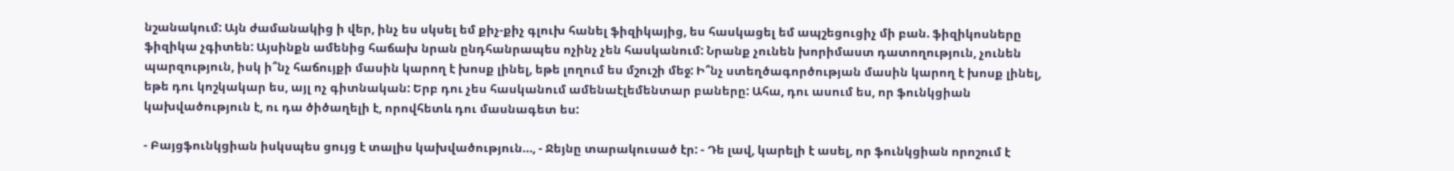նշանակում: Այն ժամանակից ի վեր, ինչ ես սկսել եմ քիչ-քիչ գլուխ հանել ֆիզիկայից, ես հասկացել եմ ապշեցուցիչ մի բան. ֆիզիկոսները ֆիզիկա չգիտեն: Այսինքն ամենից հաճախ նրան ընդհանրապես ոչինչ չեն հասկանում: Նրանք չունեն խորիմաստ դատողություն, չունեն պարզություն, իսկ ի՞նչ հաճույքի մասին կարող է խոսք լինել, եթե լողում ես մշուշի մեջ: Ի՞նչ ստեղծագործության մասին կարող է խոսք լինել, եթե դու կոշկակար ես, այլ ոչ գիտնական: Երբ դու չես հասկանում ամենաէլեմենտար բաները: Ահա, դու ասում ես, որ ֆունկցիան կախվածություն է, ու դա ծիծաղելի է, որովհետև դու մասնագետ ես:

- Բայցֆունկցիան իսկսպես ցույց է տալիս կախվածություն…, - Ջեյնը տարակուսած էր: - Դե լավ, կարելի է ասել, որ ֆունկցիան որոշում է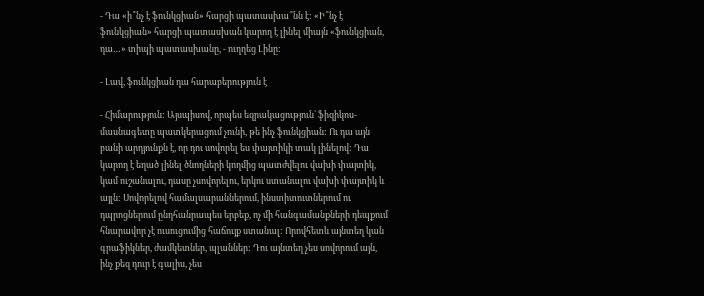- Դա «ի՞նչ է ֆունկցիան» հարցի պատասխա՞նն է: «Ի՞նչ է ֆունկցիան» հարցի պատասխան կարող է լինել միայն «ֆունկցիան, դա…» տիպի պատասխանը, - ուղղեց Լինը:

- Լավ, ֆունկցիան դա հարաբերություն է

- Հիմարություն: Այսպիսով, որպես եզրակացություն` ֆիզիկոս-մասնագետը պատկերացում չունի, թե ինչ ֆունկցիան: Ու դա այն բանի արդյունքն է, որ դու սովորել ես փայտիկի տակ լինելով: Դա կարող է եղած լինել ծնողների կողմից պատժվելու վախի փայտիկ, կամ ուշանալու, դասը չսովորելու, երկու ստանալու վախի փայտիկ և այլն: Սովորելով համալսարաններում, ինստիտուտներում ու դպրոցներում ընդհանրապես երբեք, ոչ մի հանգամանքների դեպքում հնարավոր չէ ուսուցումից հաճույք ստանալ: Որովհետև այնտեղ կան գրաֆիկներ, ժամկետներ, պլաններ: Դու այնտեղ չես սովորում այն, ինչ քեզ դուր է գալիս, չես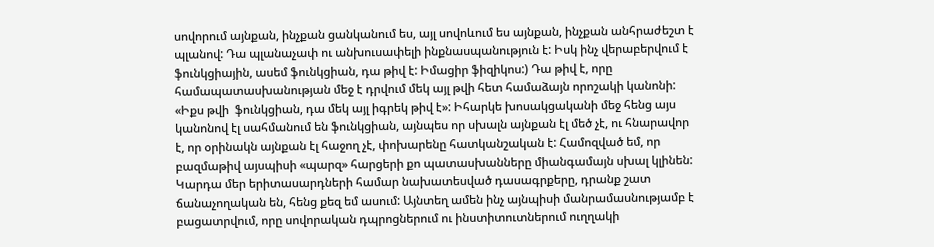սովորում այնքան, ինչքան ցանկանում ես, այլ սովոևում ես այնքան, ինչքան անհրաժեշտ է պլանով: Դա պլանաչափ ու անխուսափելի ինքնասպանություն է: Իսկ ինչ վերաբերվում է ֆունկցիային, ասեմ ֆունկցիան, դա թիվ է: Իմացիր ֆիզիկոս:) Դա թիվ է, որը համապատասխանության մեջ է դրվում մեկ այլ թվի հետ համաձայն որոշակի կանոնի: «Իքս թվի  ֆունկցիան, դա մեկ այլ իգրեկ թիվ է»: Իհարկե խոսակցականի մեջ հենց այս կանոնով էլ սահմանում են ֆունկցիան, այնպես որ սխալն այնքան էլ մեծ չէ, ու հնարավոր է, որ օրինակն այնքան էլ հաջող չէ, փոխարենը հատկանշական է: Համոզված եմ, որ բազմաթիվ այսպիսի «պարզ» հարցերի քո պատասխանները միանգամայն սխալ կլինեն: Կարդա մեր երիտասարդների համար նախատեսված դասագրքերը, դրանք շատ ճանաչողական են, հենց քեզ եմ ասում: Այնտեղ ամեն ինչ այնպիսի մանրամասնությամբ է բացատրվում, որը սովորական դպրոցներում ու ինստիտուտներում ուղղակի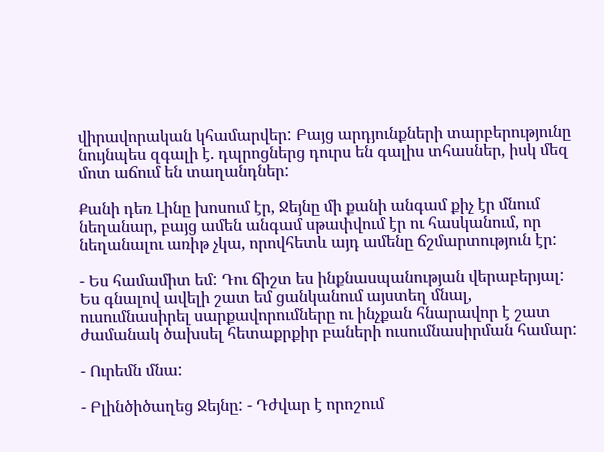վիրավորական կհամարվեր: Բայց արդյունքների տարբերությունը նույնպես զգալի է. դպրոցներց դուրս են գալիս տհասներ, իսկ մեզ մոտ աճում են տաղանդներ:

Քանի դեռ Լինը խոսում էր, Ջեյնը մի քանի անգամ քիչ էր մնում նեղանար, բայց ամեն անգամ սթափվում էր ու հասկանում, որ նեղանալու առիթ չկա, որովհետև այդ ամենը ճշմարտություն էր:

- Ես համամիտ եմ: Դու ճիշտ ես ինքնասպանության վերաբերյալ: Ես գնալով ավելի շատ եմ ցանկանում այստեղ մնալ, ուսումնասիրել սարքավորումները ու ինչքան հնարավոր է շատ ժամանակ ծախսել հետաքրքիր բաների ուսումնասիրման համար:

- Ուրեմն մնա:

- Բլինծիծաղեց Ջեյնը: - Դժվար է որոշում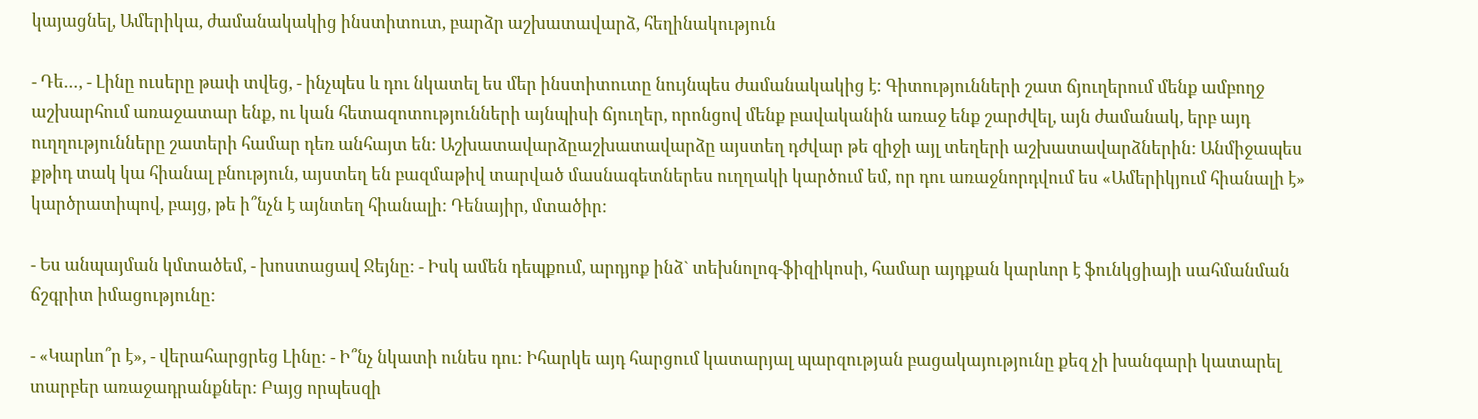կայացնել, Ամերիկա, ժամանակակից ինստիտուտ, բարձր աշխատավարձ, հեղինակություն

- Դե…, - Լինը ուսերը թափ տվեց, - ինչպես և դու նկատել ես մեր ինստիտուտը նույնպես ժամանակակից է: Գիտությունների շատ ճյուղերում մենք ամբողջ աշխարհում առաջատար ենք, ու կան հետազոտությունների այնպիսի ճյուղեր, որոնցով մենք բավականին առաջ ենք շարժվել, այն ժամանակ, երբ այդ ուղղությունները շատերի համար դեռ անհայտ են: Աշխատավարձըաշխատավարձը այստեղ դժվար թե զիջի այլ տեղերի աշխատավարձներին: Անմիջապես քթիդ տակ կա հիանալ բնություն, այստեղ են բազմաթիվ տարված մասնագետներես ուղղակի կարծում եմ, որ դու առաջնորդվում ես «Ամերիկյում հիանալի է» կարծրատիպով, բայց, թե ի՞նչն է այնտեղ հիանալի: Դենայիր, մտածիր:

- Ես անպայման կմտածեմ, - խոստացավ Ջեյնը: - Իսկ ամեն դեպքում, արդյոք ինձ` տեխնոլոգ-ֆիզիկոսի, համար այդքան կարևոր է ֆունկցիայի սահմանման ճշգրիտ իմացությունը:

- «Կարևո՞ր է», - վերահարցրեց Լինը: - Ի՞նչ նկատի ունես դու: Իհարկե այդ հարցում կատարյալ պարզության բացակայությունը քեզ չի խանգարի կատարել տարբեր առաջադրանքներ: Բայց որպեսզի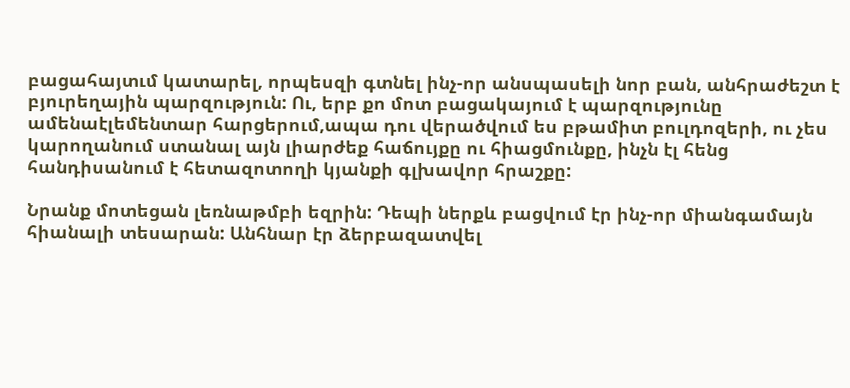բացահայտւմ կատարել, որպեսզի գտնել ինչ-որ անսպասելի նոր բան, անհրաժեշտ է բյուրեղային պարզություն: Ու, երբ քո մոտ բացակայում է պարզությունը ամենաէլեմենտար հարցերում,ապա դու վերածվում ես բթամիտ բուլդոզերի, ու չես կարողանում ստանալ այն լիարժեք հաճույքը ու հիացմունքը, ինչն էլ հենց հանդիսանում է հետազոտողի կյանքի գլխավոր հրաշքը:

Նրանք մոտեցան լեռնաթմբի եզրին: Դեպի ներքև բացվում էր ինչ-որ միանգամայն հիանալի տեսարան: Անհնար էր ձերբազատվել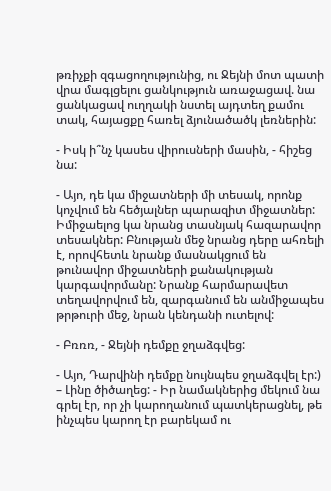թռիչքի զգացողությունից, ու Ջեյնի մոտ պատի վրա մագլցելու ցանկություն առաջացավ. նա ցանկացավ ուղղակի նստել այդտեղ քամու տակ, հայացքը հառել ձյունածածկ լեռներին:

- Իսկ ի՞նչ կասես վիրուսների մասին, - հիշեց նա:

- Այո, դե կա միջատների մի տեսակ, որոնք կոչվում են հեծյալներ պարազիտ միջատներ: Իմիջաելոց կա նրանց տասնյակ հազարավոր տեսակներ: Բնության մեջ նրանց դերը ահռելի է, որովհետև նրանք մասնակցում են թունավոր միջատների քանակության կարգավորմանը: Նրանք հարմարավետ տեղավորվում են, զարգանում են անմիջապես թրթուրի մեջ, նրան կենդանի ուտելով:

- Բռռռ, - Ջեյնի դեմքը ջղաձգվեց:

- Այո, Դարվինի դեմքը նույնպես ջղաձգվել էր:) – Լինը ծիծաղեց: - Իր նամակներից մեկում նա գրել էր, որ չի կարողանում պատկերացնել, թե ինչպես կարող էր բարեկամ ու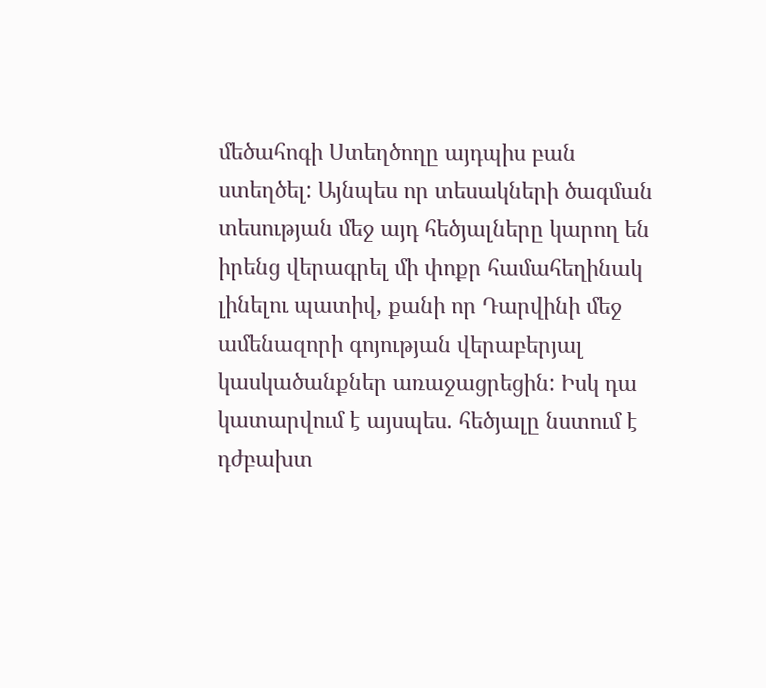մեծահոգի Ստեղծողը այդպիս բան ստեղծել: Այնպես որ տեսակների ծագման տեսության մեջ այդ հեծյալները կարող են իրենց վերագրել մի փոքր համահեղինակ լինելու պատիվ, քանի որ Դարվինի մեջ ամենազորի գոյության վերաբերյալ կասկածանքներ առաջացրեցին: Իսկ դա կատարվում է այսպես. հեծյալը նստում է դժբախտ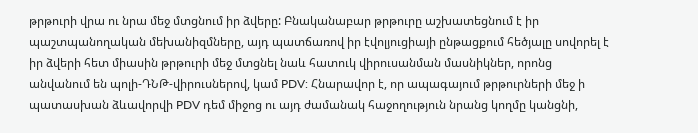թրթուրի վրա ու նրա մեջ մտցնում իր ձվերը: Բնականաբար թրթուրը աշխատեցնում է իր պաշտպանողական մեխանիզմները, այդ պատճառով իր էվոլյուցիայի ընթացքում հեծյալը սովորել է իր ձվերի հետ միասին թրթուրի մեջ մտցնել նաև հատուկ վիրուսանման մասնիկներ, որոնց անվանում են պոլի-ԴՆԹ-վիրուսներով, կամ PDV: Հնարավոր է, որ ապագայում թրթուրների մեջ ի  պատասխան ձևավորվի PDV դեմ միջոց ու այդ ժամանակ հաջողություն նրանց կողմը կանցնի,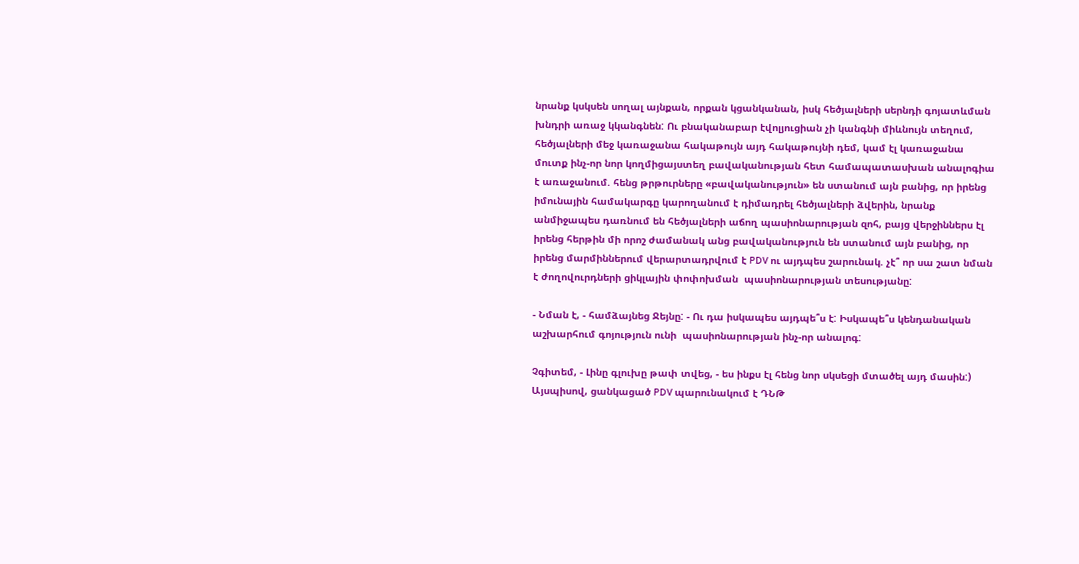նրանք կսկսեն սողալ այնքան, որքան կցանկանան, իսկ հեծյալների սերնդի գոյատևման խնդրի առաջ կկանգնեն: Ու բնականաբար էվոլյուցիան չի կանգնի միևնույն տեղում, հեծյալների մեջ կառաջանա հակաթույն այդ հակաթույնի դեմ, կամ էլ կառաջանա մուտք ինչ-որ նոր կողմիցայստեղ բավականության հետ համապատասխան անալոգիա է առաջանում. հենց թրթուրները «բավականություն» են ստանում այն բանից, որ իրենց իմունային համակարգը կարողանում է դիմադրել հեծյալների ձվերին, նրանք անմիջապես դառնում են հեծյալների աճող պասիոնարության զոհ, բայց վերջիններս էլ իրենց հերթին մի որոշ ժամանակ անց բավականություն են ստանում այն բանից, որ իրենց մարմիններում վերարտադրվում է PDV ու այդպես շարունակ. չէ՞ որ սա շատ նման է ժողովուրդների ցիկլային փոփոխման  պասիոնարության տեսությանը:

- Նման է, - համձայնեց Ջեյնը: - Ու դա իսկապես այդպե՞ս է: Իսկապե՞ս կենդանական աշխարհում գոյություն ունի  պասիոնարության ինչ-որ անալոգ:

Չգիտեմ, - Լինը գլուխը թափ տվեց, - ես ինքս էլ հենց նոր սկսեցի մտածել այդ մասին:) Այսպիսով, ցանկացած PDV պարունակում է ԴՆԹ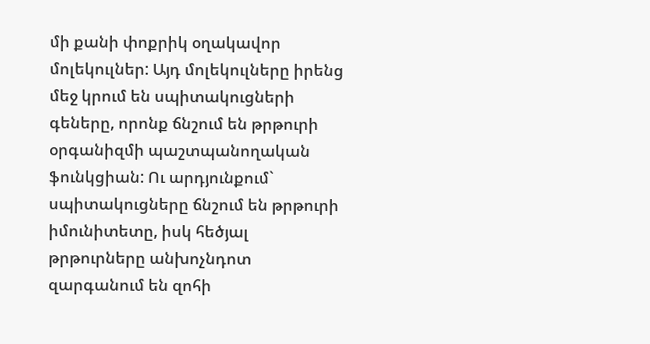մի քանի փոքրիկ օղակավոր մոլեկուլներ: Այդ մոլեկուլները իրենց մեջ կրում են սպիտակուցների գեները, որոնք ճնշում են թրթուրի օրգանիզմի պաշտպանողական ֆունկցիան: Ու արդյունքում` սպիտակուցները ճնշում են թրթուրի իմունիտետը, իսկ հեծյալ թրթուրները անխոչնդոտ զարգանում են զոհի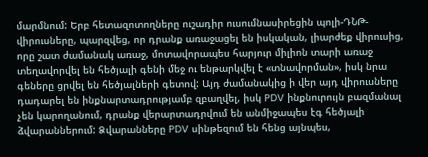մարմնում: Երբ հետազոտողները ուշադիր ուսումնասիրեցին պոլի-ԴՆԹ-վիրուսները, պարզվեց, որ դրանք առաջացել են իսկական, լիարժեք վիրուսից, որը շատ ժամանակ առաջ, մոտավորապես հարյուր միլիոն տարի առաջ տեղավորվել են հեծյալի գենի մեջ ու ենթարկվել է «տնավորման», իսկ նրա գեները ցրվել են հեծյալների գետով: Այդ ժամանակից ի վեր այդ վիրուսները դադարել են ինքնարտադրությամբ զբաղվել, իսկ PDV ինքնուրույն բազմանալ չեն կարողանում, դրանք վերարտադրվում են անմիջապես էգ հեծյալի ձվարաններում: Ձվարանները PDV սինթեզում են հենց այնպես,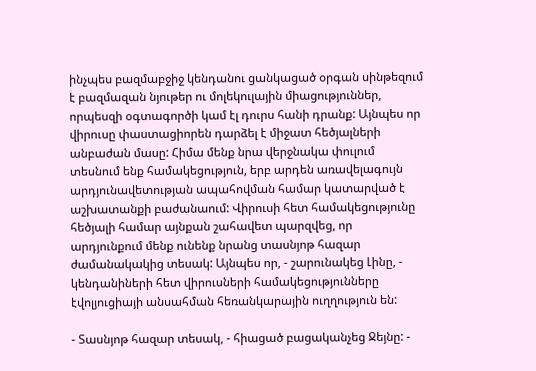ինչպես բազմաբջիջ կենդանու ցանկացած օրգան սինթեզում է բազմազան նյութեր ու մոլեկուլային միացություններ, որպեսզի օգտագործի կամ էլ դուրս հանի դրանք: Այնպես որ վիրուսը փաստացիորեն դարձել է միջատ հեծյալների անբաժան մասը: Հիմա մենք նրա վերջնակա փուլում տեսնում ենք համակեցություն, երբ արդեն առավելագույն արդյունավետության ապահովման համար կատարված է աշխատանքի բաժանաում: Վիրուսի հետ համակեցությունը հեծյալի համար այնքան շահավետ պարզվեց, որ արդյունքում մենք ունենք նրանց տասնյոթ հազար ժամանակակից տեսակ: Այնպես որ, - շարունակեց Լինը, - կենդանիների հետ վիրուսների համակեցությունները էվոլյուցիայի անսահման հեռանկարային ուղղություն են:

- Տասնյոթ հազար տեսակ, - հիացած բացականչեց Ջեյնը: -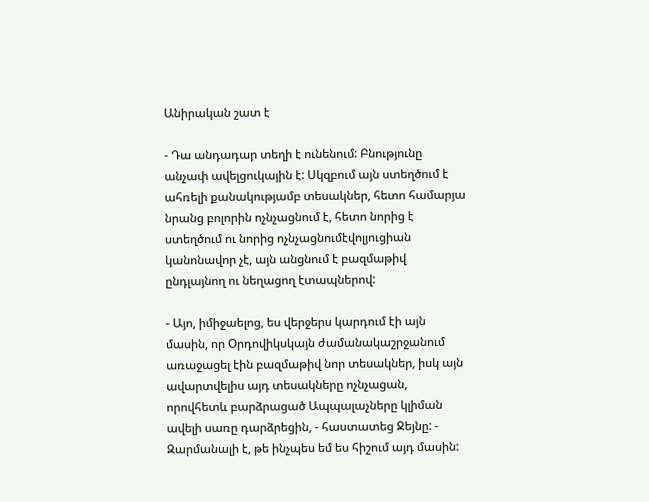Անիրական շատ է

- Դա անդադար տեղի է ունենում: Բնությունը անչափ ավելցուկային է: Սկզբում այն ստեղծում է ահռելի քանակությամբ տեսակներ, հետո համարյա նրանց բոլորին ոչնչացնում է, հետո նորից է ստեղծում ու նորից ոչնչացնումէվոլյուցիան կանոնավոր չէ, այն անցնում է բազմաթիվ ընդլայնող ու նեղացող էտապներով:

- Այո, իմիջաելոց, ես վերջերս կարդում էի այն մասին, որ Օրդովիկսկայն ժամանակաշրջանում առաջացել էին բազմաթիվ նոր տեսակներ, իսկ այն ավարտվելիս այդ տեսակները ոչնչացան, որովհետև բարձրացած Ապպալաչները կլիման ավելի սառը դարձրեցին, - հաստատեց Ջեյնը: - Զարմանալի է, թե ինչպես եմ ես հիշում այդ մասին: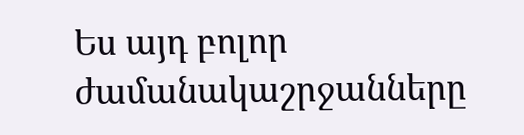Ես այդ բոլոր ժամանակաշրջանները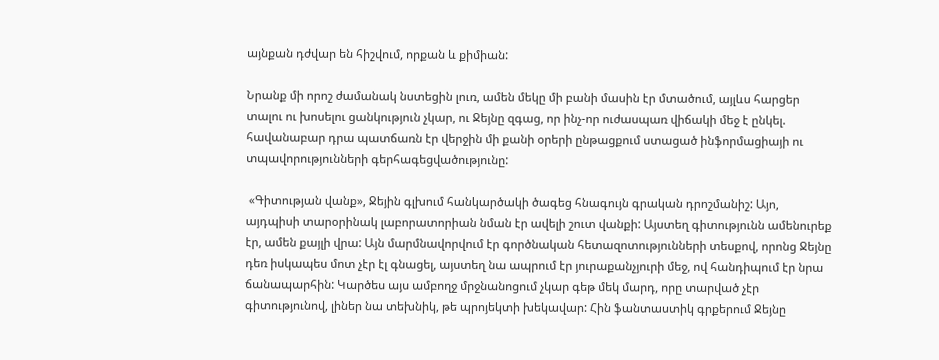այնքան դժվար են հիշվում, որքան և քիմիան:

Նրանք մի որոշ ժամանակ նստեցին լուռ, ամեն մեկը մի բանի մասին էր մտածում, այլևս հարցեր տալու ու խոսելու ցանկություն չկար, ու Ջեյնը զգաց, որ ինչ-որ ուժասպառ վիճակի մեջ է ընկել. հավանաբար դրա պատճառն էր վերջին մի քանի օրերի ընթացքում ստացած ինֆորմացիայի ու տպավորությունների գերհագեցվածությունը:

 «Գիտության վանք», Ջեյին գլխում հանկարծակի ծագեց հնագույն գրական դրոշմանիշ: Այո, այդպիսի տարօրինակ լաբորատորիան նման էր ավելի շուտ վանքի: Այստեղ գիտությունն ամենուրեք էր, ամեն քայլի վրա: Այն մարմնավորվում էր գործնական հետազոտությունների տեսքով, որոնց Ջեյնը դեռ իսկապես մոտ չէր էլ գնացել, այստեղ նա ապրում էր յուրաքանչյուրի մեջ, ով հանդիպում էր նրա ճանապարհին: Կարծես այս ամբողջ մրջնանոցում չկար գեթ մեկ մարդ, որը տարված չէր գիտությունով, լիներ նա տեխնիկ, թե պրոյեկտի խեկավար: Հին ֆանտաստիկ գրքերում Ջեյնը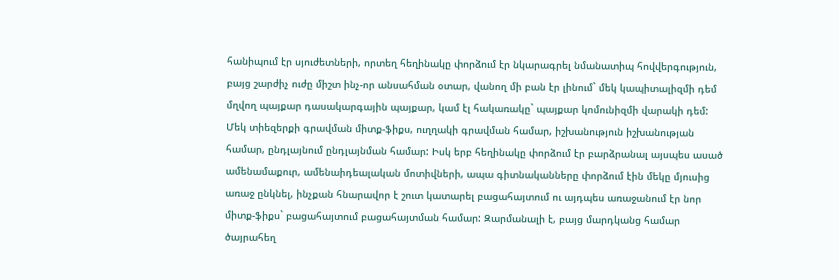հանիպում էր սյուժետների, որտեղ հեղինակը փորձում էր նկարագրել նմանատիպ հովվերգություն, բայց շարժիչ ուժը միշտ ինչ-որ անսահման օտար, վանող մի բան էր լինում` մեկ կապիտալիզմի դեմ մղվող պայքար դասակարգային պայքար, կամ էլ հակառակը` պայքար կոմունիզմի վարակի դեմ:  Մեկ տիեզերքի գրավման միտք-ֆիքս, ուղղակի գրավման համար, իշխանություն իշխանության համար, ընդլայնում ընդլայնման համար: Իսկ երբ հեղինակը փորձում էր բարձրանալ այսպես ասած ամենամաքուր, ամենաիդեալական մոտիվների, ապա գիտնականները փորձում էին մեկը մյուսից առաջ ընկնել, ինչքան հնարավոր է շուտ կատարել բացահայտում ու այդպես առաջանում էր նոր միտք-ֆիքս` բացահայտում բացահայտման համար: Զարմանալի է, բայց մարդկանց համար ծայրահեղ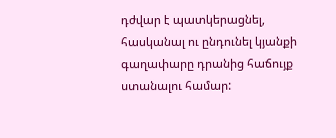դժվար է պատկերացնել, հասկանալ ու ընդունել կյանքի գաղափարը դրանից հաճույք ստանալու համար: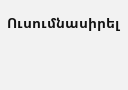Ուսումնասիրել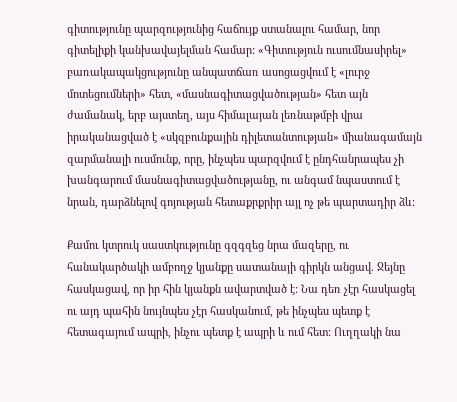գիտությունը պարզությունից հաճույք ստանալու համար, նոր գիտելիքի կանխավայելման համար: «Գիտություն ուսումնասիրել» բառակապակցությունը անպատճառ ասոցացվում է «լուրջ մոտեցումների» հետ, «մասնագիտացվածության» հետ այն ժամանակ, երբ այստեղ, այս հիմալայան լեռնաթմբի վրա իրականացված է «սկզբունքային դիլետանտության» միանագամայն զարմանալի ուսմունք, որը, ինչպես պարզվում է ընդհանրապես չի խանգարում մասնագիտացվածությանը, ու անգամ նպաստում է նրան, դարձնելով գոյության հետաքրքրիր այլ ոչ թե պարտադիր ձև:

Քամու կտրուկ սաստկությունը գզգզեց նրա մազերը, ու հանակարծակի ամբողջ կյանքը սատանայի գիրկն անցավ. Ջեյնը հասկացավ, որ իր հին կյանքն ավարտված է: Նա դեռ չէր հասկացել ու այդ պահին նույնպես չէր հասկանում, թե ինչպես պետք է հետագայում ապրի, ինչու պետք է ապրի և ում հետ: Ուղղակի նա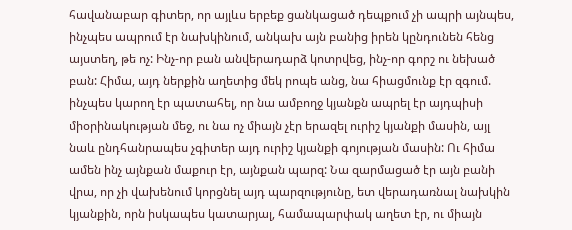հավանաբար գիտեր, որ այլևս երբեք ցանկացած դեպքում չի ապրի այնպես, ինչպես ապրում էր նախկինում, անկախ այն բանից իրեն կընդունեն հենց այստեղ, թե ոչ: Ինչ-որ բան անվերադարձ կոտրվեց, ինչ-որ գորշ ու նեխած բան: Հիմա, այդ ներքին աղետից մեկ րոպե անց, նա հիացմունք էր զգում. ինչպես կարող էր պատահել, որ նա ամբողջ կյանքն ապրել էր այդպիսի միօրինակության մեջ, ու նա ոչ միայն չէր երազել ուրիշ կյանքի մասին, այլ նաև ընդհանրապես չգիտեր այդ ուրիշ կյանքի գոյության մասին: Ու հիմա ամեն ինչ այնքան մաքուր էր, այնքան պարզ: Նա զարմացած էր այն բանի վրա, որ չի վախենում կորցնել այդ պարզությունը, ետ վերադառնալ նախկին կյանքին, որն իսկապես կատարյալ, համապարփակ աղետ էր, ու միայն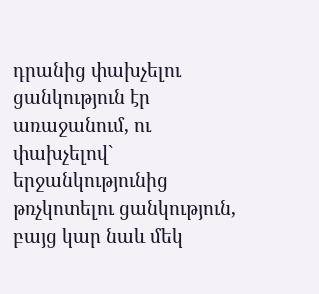դրանից փախչելու ցանկություն էր առաջանում, ու փախչելով` երջանկությունից թռչկոտելու ցանկություն, բայց կար նաև մեկ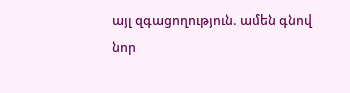այլ զգացողություն. ամեն գնով նոր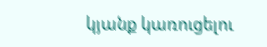կյանք կառուցելու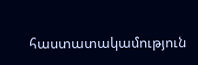հաստատակամություն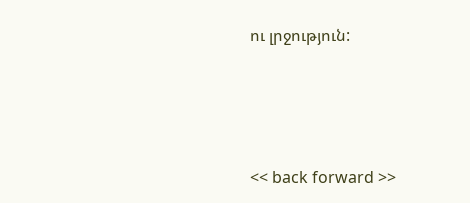ու լրջություն:





<< back forward >>